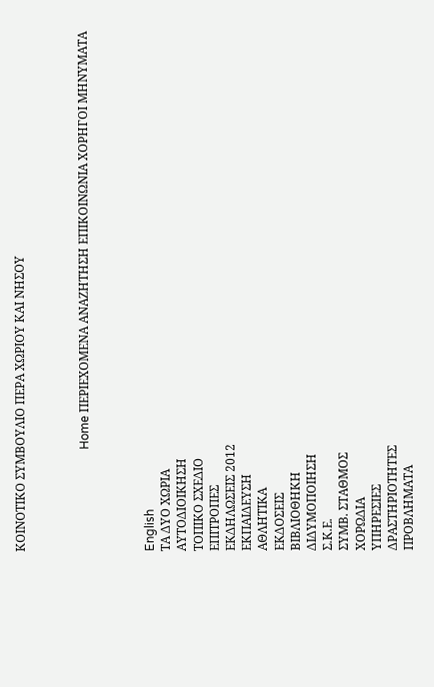ΚΟΙΝΟΤΙΚΟ ΣΥΜΒΟΥΛΙΟ ΠΕΡΑ ΧΩΡΙΟΥ ΚΑΙ ΝΗΣΟΥ



                                  Home ΠΕΡΙΕΧΟΜΕΝΑ ΑΝΑΖΗΤΗΣΗ ΕΠΙΚΟΙΝΩΝΙΑ ΧΟΡΗΓΟΙ ΜΗΝΥΜΑΤΑ



English
ΤΑ ΔΥΟ ΧΩΡΙΑ
ΑΥΤΟΔΙΟΙΚΗΣΗ
ΤΟΠΙΚΟ ΣΧΕΔΙΟ
ΕΠΙΤΡΟΠΕΣ
ΕΚΔΗΛΩΣΕΙΣ 2012
ΕΚΠΑΙΔΕΥΣΗ
ΑΘΛΗΤΙΚΑ
ΕΚΔΟΣΕΙΣ
ΒΙΒΛΙΟΘΗΚΗ
ΔΙΔΥΜΟΠΟΙΗΣΗ
Σ.Κ.Ε.
ΣΥΜΒ. ΣΤΑΘΜΟΣ
ΧΟΡΩΔΙΑ
ΥΠΗΡΕΣΙΕΣ
ΔΡΑΣΤΗΡΙΟΤΗΤΕΣ
ΠΡΟΒΛΗΜΑΤΑ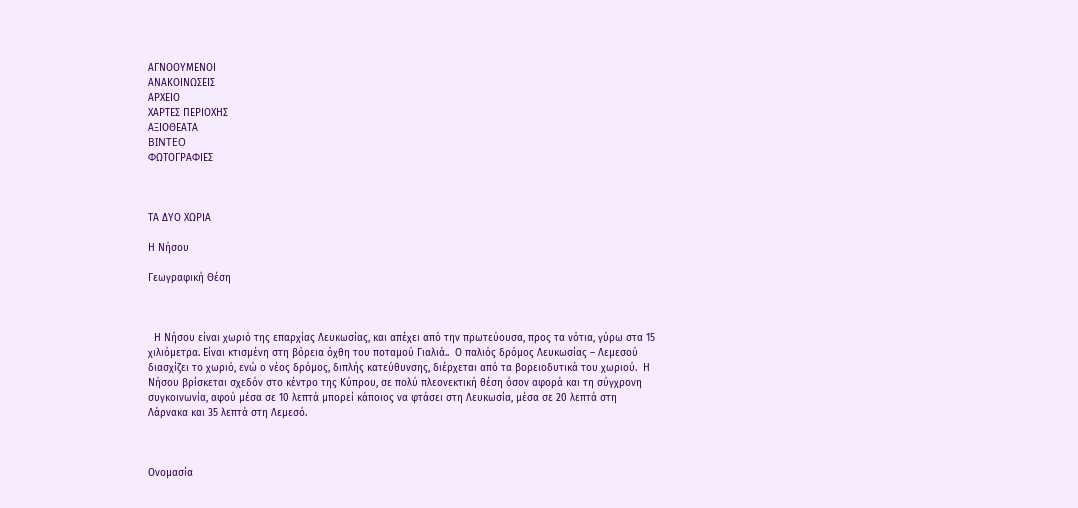ΑΓΝΟΟΥΜΕΝΟΙ
ΑΝΑΚΟΙΝΩΣΕΙΣ
ΑΡΧΕΙΟ
ΧΑΡΤΕΣ ΠΕΡΙΟΧΗΣ
ΑΞΙΟΘΕΑΤΑ
BINTEO
ΦΩΤΟΓΡΑΦΙΕΣ



ΤΑ ΔΥΟ ΧΩΡΙΑ

Η Νήσου

Γεωγραφική Θέση



  Η Νήσου είναι χωριό της επαρχίας Λευκωσίας, και απέχει από την πρωτεύουσα, προς τα νότια, γύρω στα 15 χιλιόμετρα. Είναι κτισμένη στη βόρεια όχθη του ποταμού Γιαλιά..  Ο παλιός δρόμος Λευκωσίας – Λεμεσού διασχίζει το χωριό, ενώ ο νέος δρόμος, διπλής κατεύθυνσης, διέρχεται από τα βορειοδυτικά του χωριού.  Η Νήσου βρίσκεται σχεδόν στο κέντρο της Κύπρου, σε πολύ πλεονεκτική θέση όσον αφορά και τη σύγχρονη συγκοινωνία, αφού μέσα σε 10 λεπτά μπορεί κάποιος να φτάσει στη Λευκωσία, μέσα σε 20 λεπτά στη Λάρνακα και 35 λεπτά στη Λεμεσό.



Ονομασία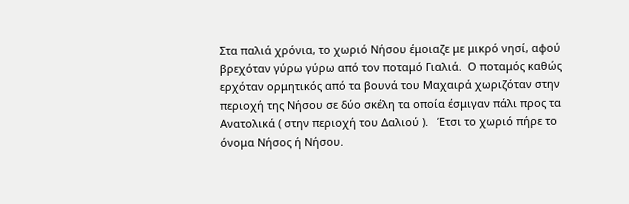Στα παλιά χρόνια, το χωριό Νήσου έμοιαζε με μικρό νησί, αφού βρεχόταν γύρω γύρω από τον ποταμό Γιαλιά.  Ο ποταμός καθώς ερχόταν ορμητικός από τα βουνά του Μαχαιρά χωριζόταν στην περιοχή της Νήσου σε δύο σκέλη τα οποία έσμιγαν πάλι προς τα Ανατολικά ( στην περιοχή του Δαλιού ).   Έτσι το χωριό πήρε το όνομα Νήσος ή Νήσου.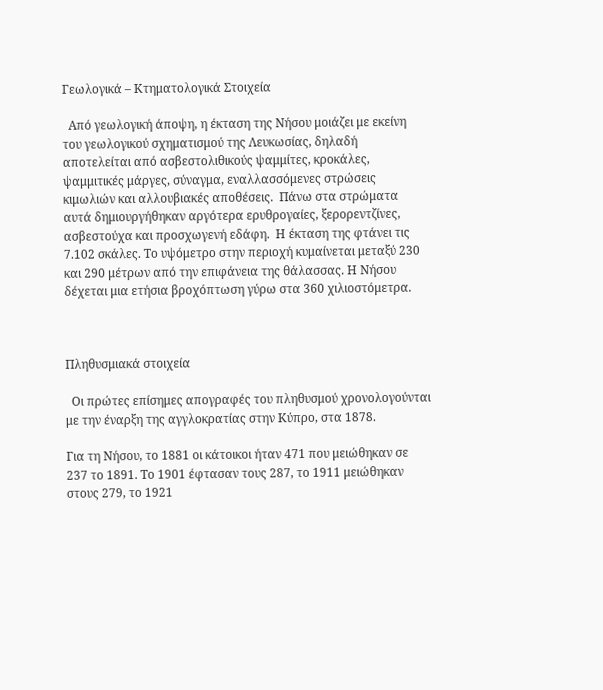Γεωλογικά – Κτηματολογικά Στοιχεία

  Από γεωλογική άποψη, η έκταση της Νήσου μοιάζει με εκείνη του γεωλογικού σχηματισμού της Λευκωσίας, δηλαδή αποτελείται από ασβεστολιθικούς ψαμμίτες, κροκάλες, ψαμμιτικές μάργες, σύναγμα, εναλλασσόμενες στρώσεις κιμωλιών και αλλουβιακές αποθέσεις.  Πάνω στα στρώματα αυτά δημιουργήθηκαν αργότερα ερυθρογαίες, ξερορεντζίνες, ασβεστούχα και προσχωγενή εδάφη.  Η έκταση της φτάνει τις 7.102 σκάλες. Το υψόμετρο στην περιοχή κυμαίνεται μεταξύ 230 και 290 μέτρων από την επιφάνεια της θάλασσας. Η Νήσου δέχεται μια ετήσια βροχόπτωση γύρω στα 360 χιλιοστόμετρα.



Πληθυσμιακά στοιχεία

  Οι πρώτες επίσημες απογραφές του πληθυσμού χρονολογούνται με την έναρξη της αγγλοκρατίας στην Κύπρο, στα 1878.

Για τη Νήσου, το 1881 οι κάτοικοι ήταν 471 που μειώθηκαν σε 237 το 1891. Το 1901 έφτασαν τους 287, το 1911 μειώθηκαν στους 279, το 1921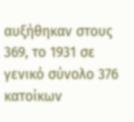αυξήθηκαν στους 369, το 1931 σε γενικό σύνολο 376 κατοίκων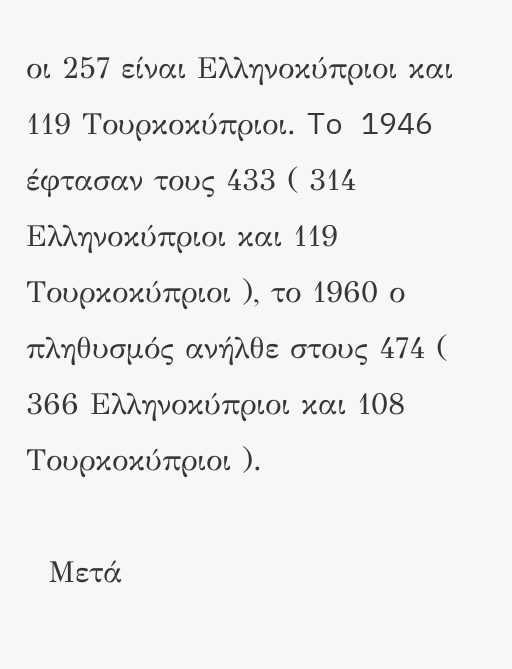οι 257 είναι Ελληνοκύπριοι και 119 Τουρκοκύπριοι. To 1946 έφτασαν τους 433 ( 314 Ελληνοκύπριοι και 119 Τουρκοκύπριοι ), το 1960 ο πληθυσμός ανήλθε στους 474 ( 366 Ελληνοκύπριοι και 108  Τουρκοκύπριοι ).

  Μετά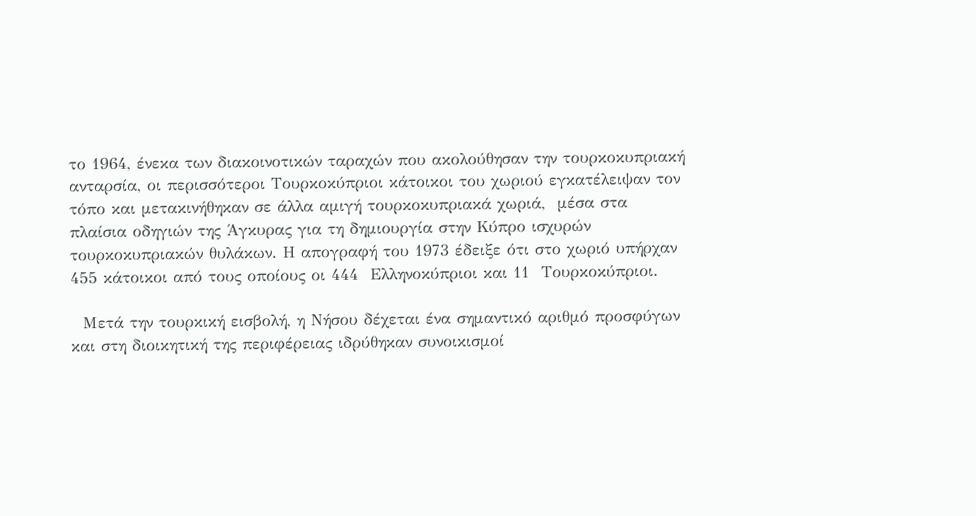το 1964, ένεκα των διακοινοτικών ταραχών που ακολούθησαν την τουρκοκυπριακή ανταρσία, οι περισσότεροι Τουρκοκύπριοι κάτοικοι του χωριού εγκατέλειψαν τον τόπο και μετακινήθηκαν σε άλλα αμιγή τουρκοκυπριακά χωριά,  μέσα στα πλαίσια οδηγιών της Άγκυρας για τη δημιουργία στην Κύπρο ισχυρών τουρκοκυπριακών θυλάκων. Η απογραφή του 1973 έδειξε ότι στο χωριό υπήρχαν 455 κάτοικοι από τους οποίους οι 444  Ελληνοκύπριοι και 11  Τουρκοκύπριοι.

  Μετά την τουρκική εισβολή, η Νήσου δέχεται ένα σημαντικό αριθμό προσφύγων και στη διοικητική της περιφέρειας ιδρύθηκαν συνοικισμοί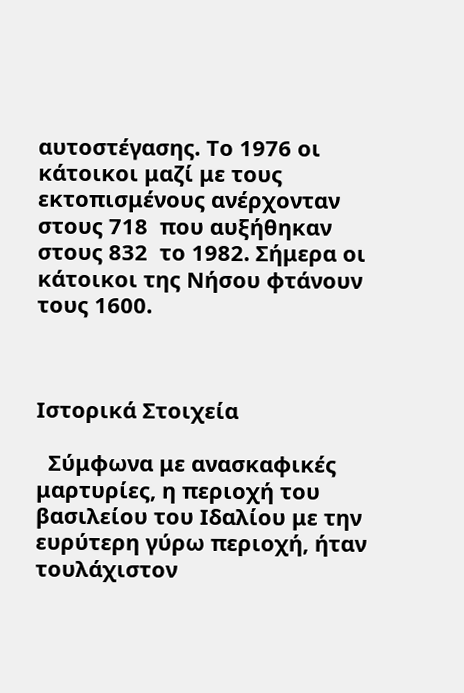αυτοστέγασης. Το 1976 οι κάτοικοι μαζί με τους εκτοπισμένους ανέρχονταν  στους 718  που αυξήθηκαν στους 832  το 1982. Σήμερα οι κάτοικοι της Νήσου φτάνουν τους 1600.



Ιστορικά Στοιχεία

  Σύμφωνα με ανασκαφικές μαρτυρίες, η περιοχή του βασιλείου του Ιδαλίου με την ευρύτερη γύρω περιοχή, ήταν τουλάχιστον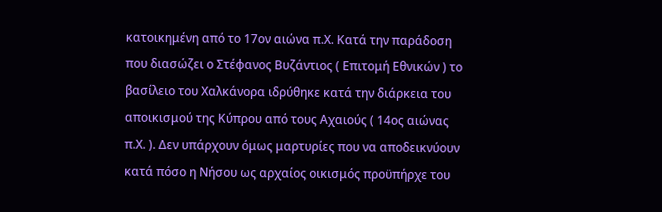κατοικημένη από το 17ον αιώνα π.Χ. Κατά την παράδοση που διασώζει ο Στέφανος Βυζάντιος ( Επιτομή Εθνικών ) το βασίλειο του Χαλκάνορα ιδρύθηκε κατά την διάρκεια του αποικισμού της Κύπρου από τους Αχαιούς ( 14ος αιώνας π.Χ. ). Δεν υπάρχουν όμως μαρτυρίες που να αποδεικνύουν κατά πόσο η Νήσου ως αρχαίος οικισμός προϋπήρχε του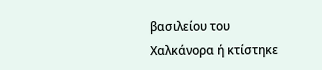βασιλείου του Χαλκάνορα ή κτίστηκε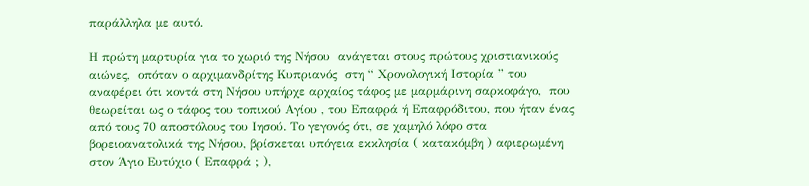παράλληλα με αυτό.

Η πρώτη μαρτυρία για το χωριό της Νήσου  ανάγεται στους πρώτους χριστιανικούς αιώνες,  οπόταν ο αρχιμανδρίτης Κυπριανός  στη “ Χρονολογική Ιστορία ” του αναφέρει ότι κοντά στη Νήσου υπήρχε αρχαίος τάφος με μαρμάρινη σαρκοφάγο,  που θεωρείται ως ο τάφος του τοπικού Αγίου , του Επαφρά ή Επαφρόδιτου, που ήταν ένας από τους 70 αποστόλους του Ιησού. Το γεγονός ότι, σε χαμηλό λόφο στα βορειοανατολικά της Νήσου, βρίσκεται υπόγεια εκκλησία ( κατακόμβη ) αφιερωμένη στον Άγιο Ευτύχιο ( Επαφρά ; ),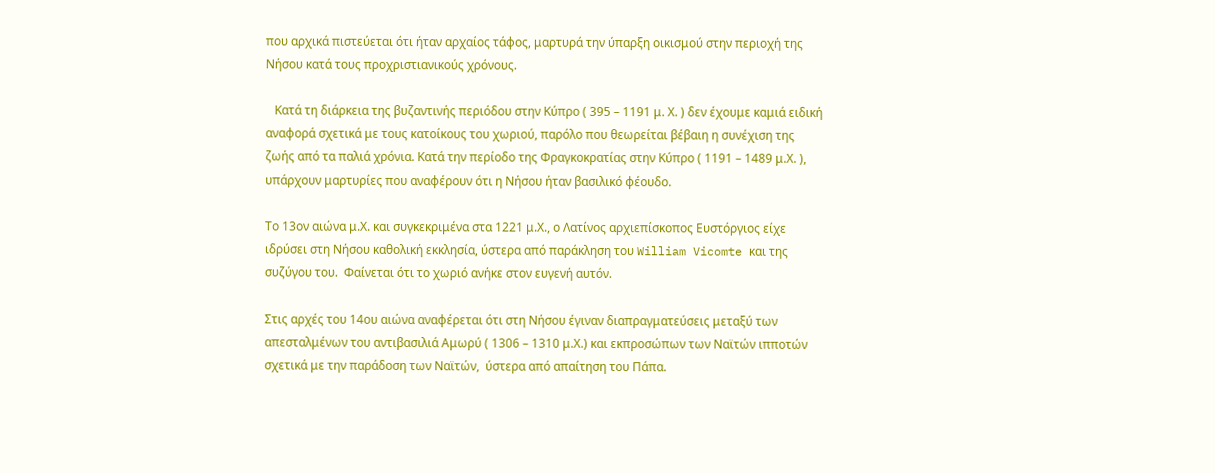που αρχικά πιστεύεται ότι ήταν αρχαίος τάφος, μαρτυρά την ύπαρξη οικισμού στην περιοχή της Νήσου κατά τους προχριστιανικούς χρόνους.

   Κατά τη διάρκεια της βυζαντινής περιόδου στην Κύπρο ( 395 – 1191 μ. Χ. ) δεν έχουμε καμιά ειδική αναφορά σχετικά με τους κατοίκους του χωριού, παρόλο που θεωρείται βέβαιη η συνέχιση της ζωής από τα παλιά χρόνια. Κατά την περίοδο της Φραγκοκρατίας στην Κύπρο ( 1191 – 1489 μ.Χ. ), υπάρχουν μαρτυρίες που αναφέρουν ότι η Νήσου ήταν βασιλικό φέουδο.

Το 13ον αιώνα μ.Χ. και συγκεκριμένα στα 1221 μ.Χ., ο Λατίνος αρχιεπίσκοπος Ευστόργιος είχε ιδρύσει στη Νήσου καθολική εκκλησία, ύστερα από παράκληση του William Vicomte και της συζύγου του.  Φαίνεται ότι το χωριό ανήκε στον ευγενή αυτόν.

Στις αρχές του 14ου αιώνα αναφέρεται ότι στη Νήσου έγιναν διαπραγματεύσεις μεταξύ των απεσταλμένων του αντιβασιλιά Αμωρύ ( 1306 – 1310 μ.Χ.) και εκπροσώπων των Ναϊτών ιπποτών σχετικά με την παράδοση των Ναϊτών,  ύστερα από απαίτηση του Πάπα.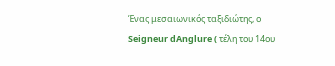Ένας μεσαιωνικός ταξιδιώτης, ο Seigneur dAnglure ( τέλη του 14ου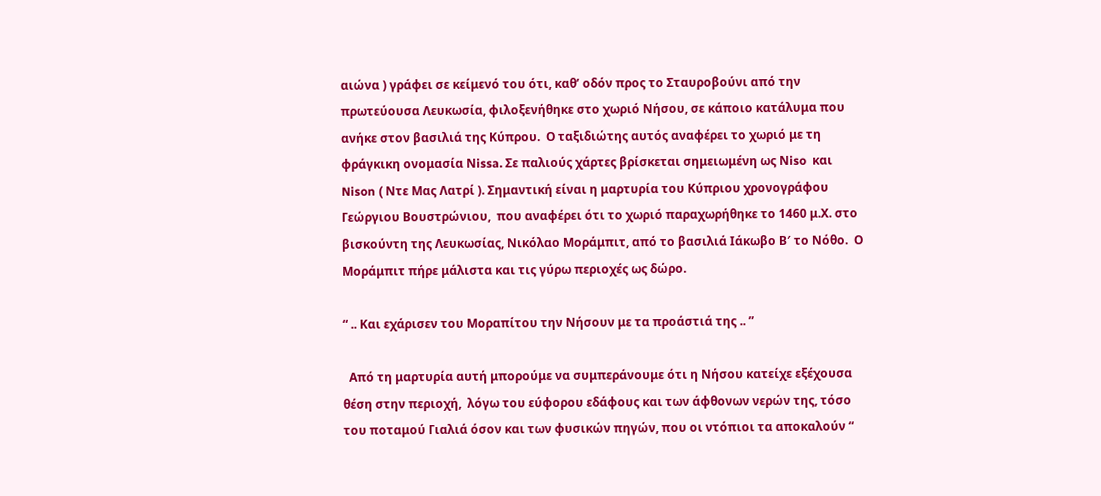αιώνα ) γράφει σε κείμενό του ότι, καθ’ οδόν προς το Σταυροβούνι από την πρωτεύουσα Λευκωσία, φιλοξενήθηκε στο χωριό Νήσου, σε κάποιο κατάλυμα που ανήκε στον βασιλιά της Κύπρου.  Ο ταξιδιώτης αυτός αναφέρει το χωριό με τη φράγκικη ονομασία Νissa. Σε παλιούς χάρτες βρίσκεται σημειωμένη ως Νiso  και Nison ( Ντε Μας Λατρί ). Σημαντική είναι η μαρτυρία του Κύπριου χρονογράφου Γεώργιου Βουστρώνιου,  που αναφέρει ότι το χωριό παραχωρήθηκε το 1460 μ.Χ. στο βισκούντη της Λευκωσίας, Νικόλαο Μοράμπιτ, από το βασιλιά Ιάκωβο Β′ το Νόθο.  Ο Μοράμπιτ πήρε μάλιστα και τις γύρω περιοχές ως δώρο.

“ .. Και εχάρισεν του Μοραπίτου την Νήσουν με τα προάστιά της .. ”

  Από τη μαρτυρία αυτή μπορούμε να συμπεράνουμε ότι η Νήσου κατείχε εξέχουσα θέση στην περιοχή,  λόγω του εύφορου εδάφους και των άφθονων νερών της, τόσο του ποταμού Γιαλιά όσον και των φυσικών πηγών, που οι ντόπιοι τα αποκαλούν “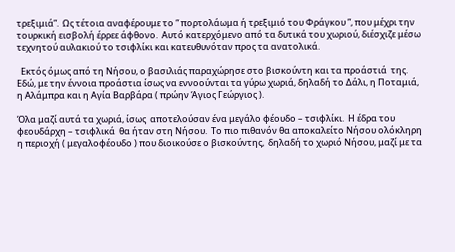τρεξιμιά”.  Ως τέτοια αναφέρουμε το “ πορτολάωμα ή τρεξιμιό του Φράγκου ”, που μέχρι την τουρκική εισβολή έρρεε άφθονο.  Αυτό κατερχόμενο από τα δυτικά του χωριού, διέσχιζε μέσω τεχνητού αυλακιού το τσιφλίκι και κατευθυνόταν προς τα ανατολικά.

  Εκτός όμως από τη Νήσου, ο βασιλιάς παραχώρησε στο βισκούντη και τα προάστιά  της. Εδώ, με την έννοια προάστια ίσως να εννοούνται τα γύρω χωριά, δηλαδή το Δάλι, η Ποταμιά, η Αλάμπρα και η Αγία Βαρβάρα ( πρώην Άγιος Γεώργιος ).

Όλα μαζί αυτά τα χωριά, ίσως  αποτελούσαν ένα μεγάλο φέουδο – τσιφλίκι.  Η έδρα του φεουδάρχη – τσιφλικά  θα ήταν στη Νήσου.  Το πιο πιθανόν θα αποκαλείτο Νήσου ολόκληρη η περιοχή ( μεγαλοφέουδο ) που διοικούσε ο βισκούντης,  δηλαδή το χωριό Νήσου, μαζί με τα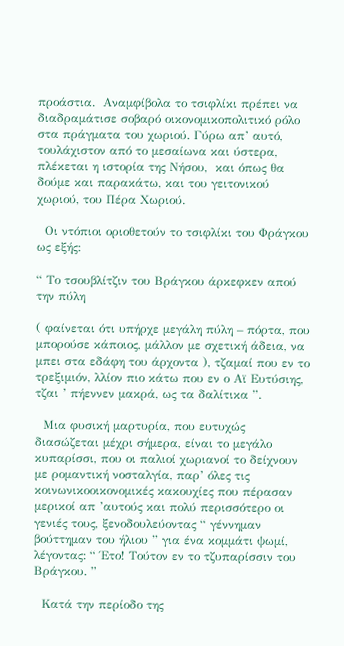προάστια.  Αναμφίβολα το τσιφλίκι πρέπει να διαδραμάτισε σοβαρό οικονομικοπολιτικό ρόλο στα πράγματα του χωριού. Γύρω απ’ αυτό, τουλάχιστον από το μεσαίωνα και ύστερα, πλέκεται η ιστορία της Νήσου,  και όπως θα δούμε και παρακάτω, και του γειτονικού χωριού, του Πέρα Χωριού.

  Οι ντόπιοι οριοθετούν το τσιφλίκι του Φράγκου ως εξής:

“ Το τσουβλίτζιν του Βράγκου άρκεφκεν απού την πύλη

( φαίνεται ότι υπήρχε μεγάλη πύλη – πόρτα, που μπορούσε κάποιος, μάλλον με σχετική άδεια, να μπει στα εδάφη του άρχοντα ), τζαμαί που εν το τρεξιμιόν, λλίον πιο κάτω που εν ο Αϊ Ευτύσιης, τζαι ’ πήεννεν μακρά, ως τα δαλίτικα ”.

  Μια φυσική μαρτυρία, που ευτυχώς διασώζεται μέχρι σήμερα, είναι το μεγάλο κυπαρίσσι, που οι παλιοί χωριανοί το δείχνουν με ρομαντική νοσταλγία, παρ’ όλες τις κοινωνικοοικονομικές κακουχίες που πέρασαν μερικοί απ ’αυτούς και πολύ περισσότερο οι γενιές τους, ξενοδουλεύοντας “ γέννημαν βούττημαν του ήλιου ” για ένα κομμάτι ψωμί,  λέγοντας: “ Έτο! Τούτον εν το τζυπαρίσσιν του Βράγκου. ”

  Κατά την περίοδο της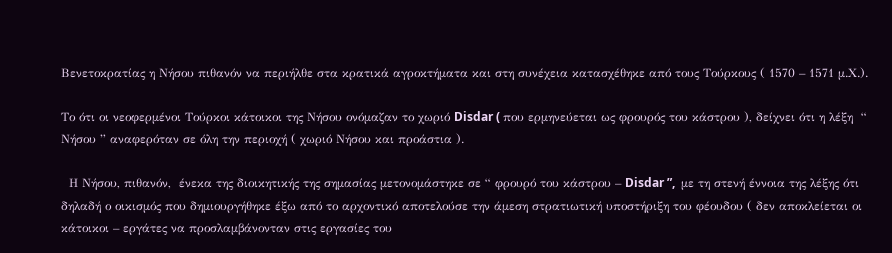Βενετοκρατίας η Νήσου πιθανόν να περιήλθε στα κρατικά αγροκτήματα και στη συνέχεια κατασχέθηκε από τους Τούρκους ( 1570 – 1571 μ.Χ.).

Το ότι οι νεοφερμένοι Τούρκοι κάτοικοι της Νήσου ονόμαζαν το χωριό Disdar ( που ερμηνεύεται ως φρουρός του κάστρου ), δείχνει ότι η λέξη  “ Νήσου ” αναφερόταν σε όλη την περιοχή ( χωριό Νήσου και προάστια ).

  Η Νήσου, πιθανόν,  ένεκα της διοικητικής της σημασίας μετονομάστηκε σε “ φρουρό του κάστρου – Disdar ”,  με τη στενή έννοια της λέξης ότι δηλαδή ο οικισμός που δημιουργήθηκε έξω από το αρχοντικό αποτελούσε την άμεση στρατιωτική υποστήριξη του φέουδου ( δεν αποκλείεται οι κάτοικοι – εργάτες να προσλαμβάνονταν στις εργασίες του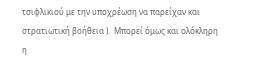τσιφλικιού με την υποχρέωση να παρείχαν και στρατιωτική βοήθεια ).  Μπορεί όμως και ολόκληρη η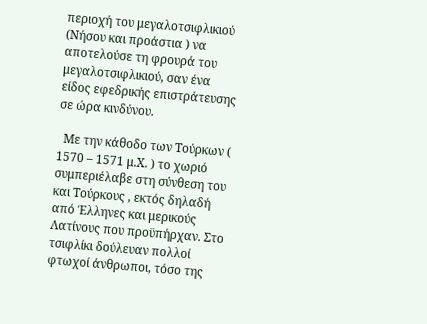περιοχή του μεγαλοτσιφλικιού (Νήσου και προάστια ) να αποτελούσε τη φρουρά του μεγαλοτσιφλικιού, σαν ένα είδος εφεδρικής επιστράτευσης σε ώρα κινδύνου.

  Με την κάθοδο των Τούρκων ( 1570 – 1571 μ.Χ. ) το χωριό συμπεριέλαβε στη σύνθεση του και Τούρκους , εκτός δηλαδή από Έλληνες και μερικούς Λατίνους που προϋπήρχαν. Στο τσιφλίκι δούλευαν πολλοί φτωχοί άνθρωποι, τόσο της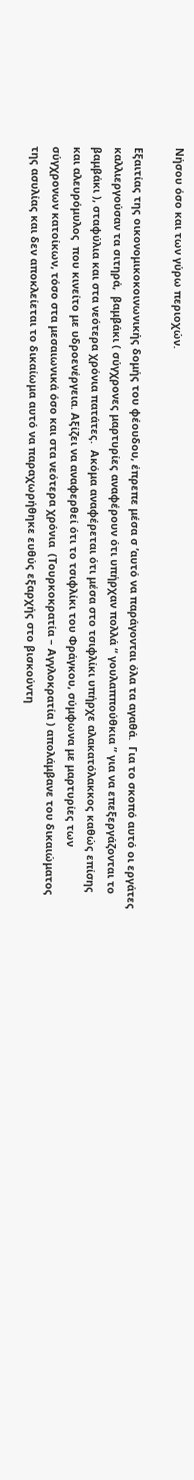Νήσου όσο και των γύρω περιοχών.

Εξαιτίας της οικονομικοκοινωνικής δομής του φέουδου, έπρεπε μέσα σ ’αυτό να παράγονται όλα τα αγαθά.  Για το σκοπό αυτό οι εργάτες καλλιεργούσαν τα σιτηρά,  βαμβάκι ( σύγχρονες μαρτυρίες αναφέρουν ότι υπήρχαν πολλά “ γουλαππούθκια ” για να επεξεργάζονται το βαμβάκι ), σταφύλια και στα νεότερα χρόνια πατάτες.  Ακόμα αναφέρεται ότι μέσα στο τσιφλίκι υπήρχε αλακατόλακκος καθώς επίσης και αλευρόμυλος  που κινείτο με υδροενέργεια. Αξίζει να αναφερθεί ότι το τσιφλίκι του Φράγκου, σύμφωνα με μαρτυρίες των σύγχρονων κατοίκων, τόσο στα μεσαιωνικά όσο και στα νεότερα χρόνια  (Τουρκοκρατία – Αγγλοκρατία ) απολάμβανε του δικαιώματος της ασυλίας και δεν αποκλείεται το δικαίωμα αυτό να παραχωρήθηκε ευθύς εξαρχής στο βισκούντη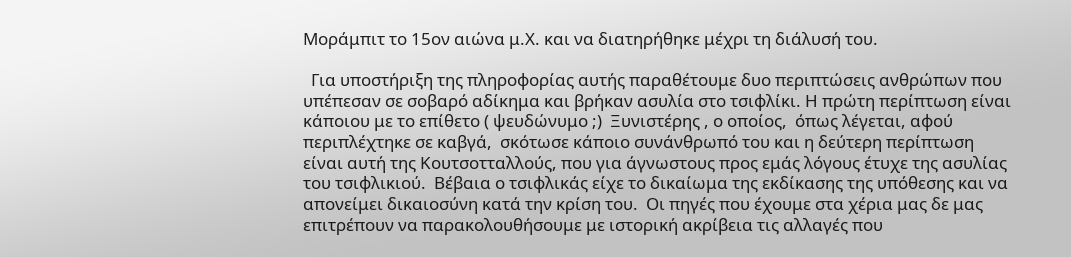Μοράμπιτ το 15ον αιώνα μ.Χ. και να διατηρήθηκε μέχρι τη διάλυσή του.

  Για υποστήριξη της πληροφορίας αυτής παραθέτουμε δυο περιπτώσεις ανθρώπων που υπέπεσαν σε σοβαρό αδίκημα και βρήκαν ασυλία στο τσιφλίκι. Η πρώτη περίπτωση είναι κάποιου με το επίθετο ( ψευδώνυμο ;)  Ξυνιστέρης , ο οποίος,  όπως λέγεται, αφού περιπλέχτηκε σε καβγά,  σκότωσε κάποιο συνάνθρωπό του και η δεύτερη περίπτωση είναι αυτή της Κουτσοτταλλούς, που για άγνωστους προς εμάς λόγους έτυχε της ασυλίας του τσιφλικιού.  Βέβαια ο τσιφλικάς είχε το δικαίωμα της εκδίκασης της υπόθεσης και να απονείμει δικαιοσύνη κατά την κρίση του.  Οι πηγές που έχουμε στα χέρια μας δε μας επιτρέπουν να παρακολουθήσουμε με ιστορική ακρίβεια τις αλλαγές που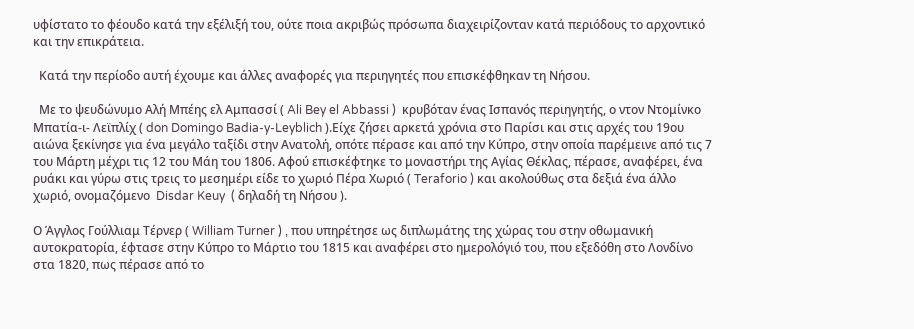υφίστατο το φέουδο κατά την εξέλιξή του, ούτε ποια ακριβώς πρόσωπα διαχειρίζονταν κατά περιόδους το αρχοντικό και την επικράτεια.

  Κατά την περίοδο αυτή έχουμε και άλλες αναφορές για περιηγητές που επισκέφθηκαν τη Νήσου.

  Με το ψευδώνυμο Αλή Μπέης ελ Αμπασσί ( Ali Bey el Abbassi )  κρυβόταν ένας Ισπανός περιηγητής, ο ντον Ντομίνκο Μπατία-ι- Λεϊπλίχ ( don Domingo Badia-y-Leyblich ).Είχε ζήσει αρκετά χρόνια στο Παρίσι και στις αρχές του 19ου αιώνα ξεκίνησε για ένα μεγάλο ταξίδι στην Ανατολή, οπότε πέρασε και από την Κύπρο, στην οποία παρέμεινε από τις 7 του Μάρτη μέχρι τις 12 του Μάη του 1806. Αφού επισκέφτηκε το μοναστήρι της Αγίας Θέκλας, πέρασε, αναφέρει, ένα ρυάκι και γύρω στις τρεις το μεσημέρι είδε το χωριό Πέρα Χωριό ( Teraforio ) και ακολούθως στα δεξιά ένα άλλο χωριό, ονομαζόμενο  Disdar Keuy  ( δηλαδή τη Νήσου ).

Ο Άγγλος Γούλλιαμ Τέρνερ ( William Turner ) , που υπηρέτησε ως διπλωμάτης της χώρας του στην οθωμανική αυτοκρατορία, έφτασε στην Κύπρο το Μάρτιο του 1815 και αναφέρει στο ημερολόγιό του, που εξεδόθη στο Λονδίνο στα 1820, πως πέρασε από το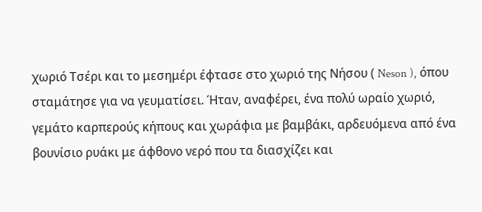χωριό Τσέρι και το μεσημέρι έφτασε στο χωριό της Νήσου ( Neson ), όπου σταμάτησε για να γευματίσει. Ήταν, αναφέρει, ένα πολύ ωραίο χωριό, γεμάτο καρπερούς κήπους και χωράφια με βαμβάκι, αρδευόμενα από ένα βουνίσιο ρυάκι με άφθονο νερό που τα διασχίζει και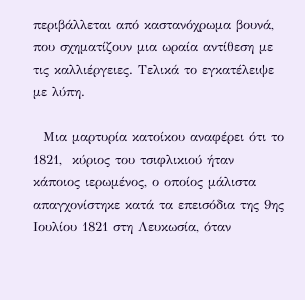περιβάλλεται από καστανόχρωμα βουνά, που σχηματίζουν μια ωραία αντίθεση με τις καλλιέργειες. Τελικά το εγκατέλειψε με λύπη.

  Μια μαρτυρία κατοίκου αναφέρει ότι το 1821,  κύριος του τσιφλικιού ήταν κάποιος ιερωμένος, ο οποίος μάλιστα απαγχονίστηκε κατά τα επεισόδια της 9ης Ιουλίου 1821 στη Λευκωσία, όταν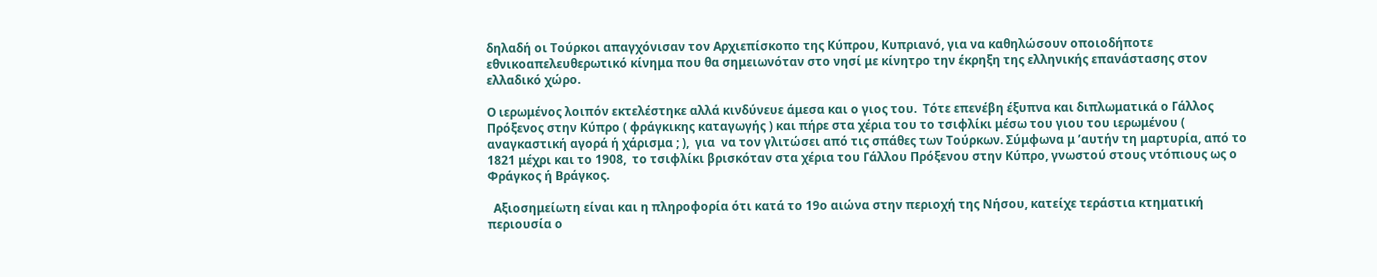δηλαδή οι Τούρκοι απαγχόνισαν τον Αρχιεπίσκοπο της Κύπρου, Κυπριανό, για να καθηλώσουν οποιοδήποτε εθνικοαπελευθερωτικό κίνημα που θα σημειωνόταν στο νησί με κίνητρο την έκρηξη της ελληνικής επανάστασης στον ελλαδικό χώρο.

Ο ιερωμένος λοιπόν εκτελέστηκε αλλά κινδύνευε άμεσα και ο γιος του.  Τότε επενέβη έξυπνα και διπλωματικά ο Γάλλος Πρόξενος στην Κύπρο ( φράγκικης καταγωγής ) και πήρε στα χέρια του το τσιφλίκι μέσω του γιου του ιερωμένου ( αναγκαστική αγορά ή χάρισμα ; ),  για  να τον γλιτώσει από τις σπάθες των Τούρκων. Σύμφωνα μ ’αυτήν τη μαρτυρία, από το 1821 μέχρι και το 1908,  το τσιφλίκι βρισκόταν στα χέρια του Γάλλου Πρόξενου στην Κύπρο, γνωστού στους ντόπιους ως ο Φράγκος ή Βράγκος.

  Αξιοσημείωτη είναι και η πληροφορία ότι κατά το 19ο αιώνα στην περιοχή της Νήσου, κατείχε τεράστια κτηματική περιουσία ο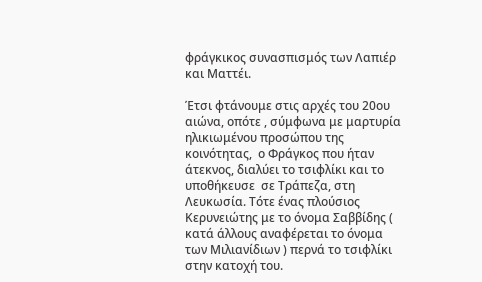φράγκικος συνασπισμός των Λαπιέρ και Ματτέι.

Έτσι φτάνουμε στις αρχές του 20ου αιώνα, οπότε , σύμφωνα με μαρτυρία ηλικιωμένου προσώπου της κοινότητας,  ο Φράγκος που ήταν άτεκνος, διαλύει το τσιφλίκι και το υποθήκευσε  σε Τράπεζα, στη Λευκωσία. Τότε ένας πλούσιος Κερυνειώτης με το όνομα Σαββίδης ( κατά άλλους αναφέρεται το όνομα των Μιλιανίδιων ) περνά το τσιφλίκι στην κατοχή του.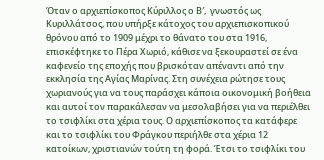Όταν ο αρχιεπίσκοπος Κύριλλος ο Β′,  γνωστός ως Κυριλλάτσος, που υπήρξε κάτοχος του αρχιεπισκοπικού θρόνου από το 1909 μέχρι το θάνατο του στα 1916, επισκέφτηκε το Πέρα Χωριό, κάθισε να ξεκουραστεί σε ένα καφενείο της εποχής που βρισκόταν απέναντι από την εκκλησία της Αγίας Μαρίνας. Στη συνέχεια ρώτησε τους χωριανούς για να τους παράσχει κάποια οικονομική βοήθεια και αυτοί τον παρακάλεσαν να μεσολαβήσει για να περιέλθει το τσιφλίκι στα χέρια τους. Ο αρχιεπίσκοπος τα κατάφερε και το τσιφλίκι του Φράγκου περιήλθε στα χέρια 12 κατοίκων, χριστιανών τούτη τη φορά. Έτσι το τσιφλίκι του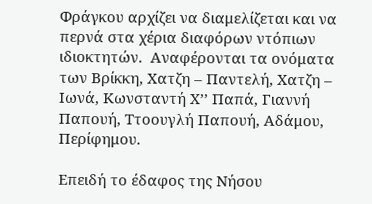Φράγκου αρχίζει να διαμελίζεται και να περνά στα χέρια διαφόρων ντόπιων ιδιοκτητών.  Αναφέρονται τα ονόματα των Βρίκκη, Χατζη – Παντελή, Χατζη – Ιωνά, Κωνσταντή Χ’’ Παπά, Γιαννή Παπουή, Ττοουγλή Παπουή, Αδάμου,  Περίφημου.

Επειδή το έδαφος της Νήσου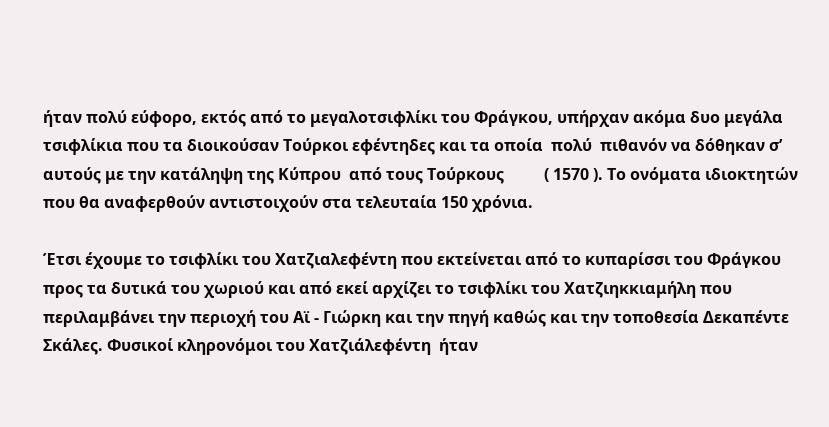ήταν πολύ εύφορο, εκτός από το μεγαλοτσιφλίκι του Φράγκου, υπήρχαν ακόμα δυο μεγάλα τσιφλίκια που τα διοικούσαν Τούρκοι εφέντηδες και τα οποία  πολύ  πιθανόν να δόθηκαν σ’ αυτούς με την κατάληψη της Κύπρου  από τους Τούρκους          ( 1570 ). Το ονόματα ιδιοκτητών που θα αναφερθούν αντιστοιχούν στα τελευταία 150 χρόνια.

Έτσι έχουμε το τσιφλίκι του Χατζιαλεφέντη που εκτείνεται από το κυπαρίσσι του Φράγκου προς τα δυτικά του χωριού και από εκεί αρχίζει το τσιφλίκι του Χατζιηκκιαμήλη που περιλαμβάνει την περιοχή του Αϊ - Γιώρκη και την πηγή καθώς και την τοποθεσία Δεκαπέντε Σκάλες. Φυσικοί κληρονόμοι του Χατζιάλεφέντη  ήταν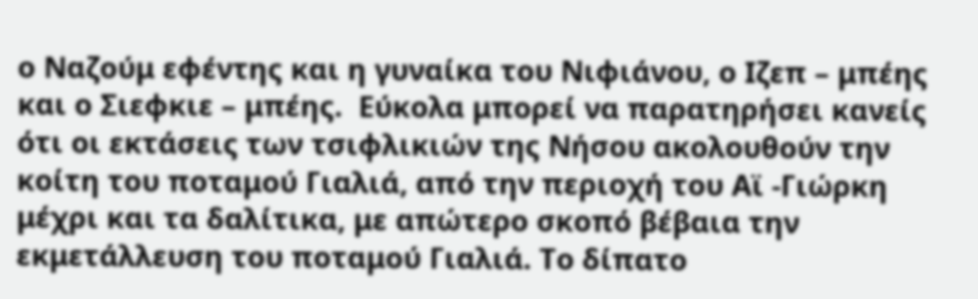ο Ναζούμ εφέντης και η γυναίκα του Νιφιάνου, ο Ιζεπ – μπέης και ο Σιεφκιε – μπέης.  Εύκολα μπορεί να παρατηρήσει κανείς ότι οι εκτάσεις των τσιφλικιών της Νήσου ακολουθούν την κοίτη του ποταμού Γιαλιά, από την περιοχή του Αϊ -Γιώρκη μέχρι και τα δαλίτικα, με απώτερο σκοπό βέβαια την εκμετάλλευση του ποταμού Γιαλιά. Το δίπατο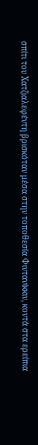σπίτι του Χατζιαλεφέντη βρισκόταν μέσα στην τοποθεσία Φιντανίκκιν, κοντά στα ερείπια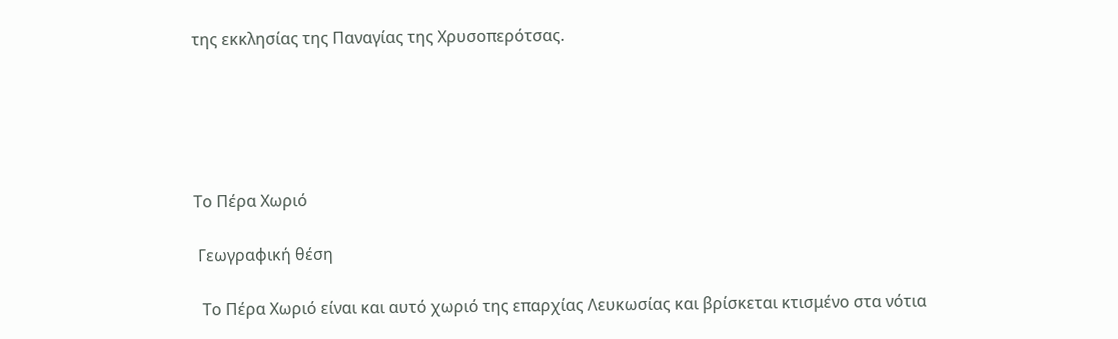της εκκλησίας της Παναγίας της Χρυσοπερότσας.





Το Πέρα Χωριό

 Γεωγραφική θέση

  Το Πέρα Χωριό είναι και αυτό χωριό της επαρχίας Λευκωσίας και βρίσκεται κτισμένο στα νότια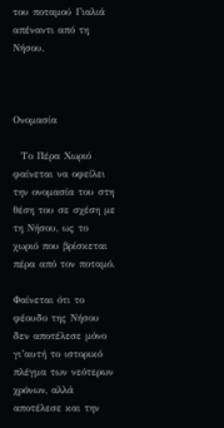του ποταμού Γιαλιά απέναντι από τη Νήσου.



Ονομασία

  Το Πέρα Χωριό φαίνεται να οφείλει την ονομασία του στη θέση του σε σχέση με τη Νήσου, ως το χωριό που βρίσκεται πέρα από τον ποταμό.

Φαίνεται ότι το φέουδο της Νήσου δεν αποτέλεσε μόνο γι’αυτή το ιστορικό πλέγμα των νεότερων χρόνων, αλλά αποτέλεσε και την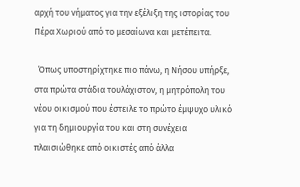αρχή του νήματος για την εξέλιξη της ιστορίας του Πέρα Χωριού από το μεσαίωνα και μετέπειτα.

  Όπως υποστηρίχτηκε πιο πάνω, η Νήσου υπήρξε, στα πρώτα στάδια τουλάχιστον, η μητρόπολη του νέου οικισμού που έστειλε το πρώτο έμψυχο υλικό για τη δημιουργία του και στη συνέχεια πλαισιώθηκε από οικιστές από άλλα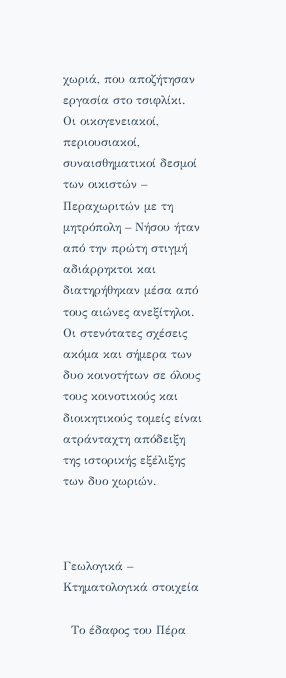χωριά, που αποζήτησαν εργασία στο τσιφλίκι.  Οι οικογενειακοί, περιουσιακοί, συναισθηματικοί δεσμοί των οικιστών – Περαχωριτών με τη μητρόπολη – Νήσου ήταν από την πρώτη στιγμή αδιάρρηκτοι και διατηρήθηκαν μέσα από τους αιώνες ανεξίτηλοι. Οι στενότατες σχέσεις ακόμα και σήμερα των δυο κοινοτήτων σε όλους τους κοινοτικούς και διοικητικούς τομείς είναι ατράνταχτη απόδειξη της ιστορικής εξέλιξης των δυο χωριών.



Γεωλογικά – Κτηματολογικά στοιχεία

  Το έδαφος του Πέρα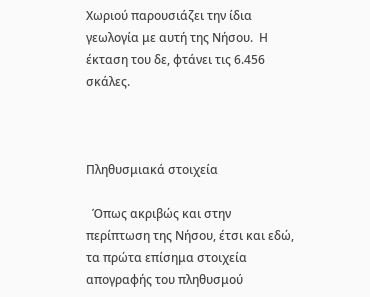Χωριού παρουσιάζει την ίδια γεωλογία με αυτή της Νήσου.  Η έκταση του δε, φτάνει τις 6.456 σκάλες.



Πληθυσμιακά στοιχεία

  Όπως ακριβώς και στην περίπτωση της Νήσου, έτσι και εδώ, τα πρώτα επίσημα στοιχεία απογραφής του πληθυσμού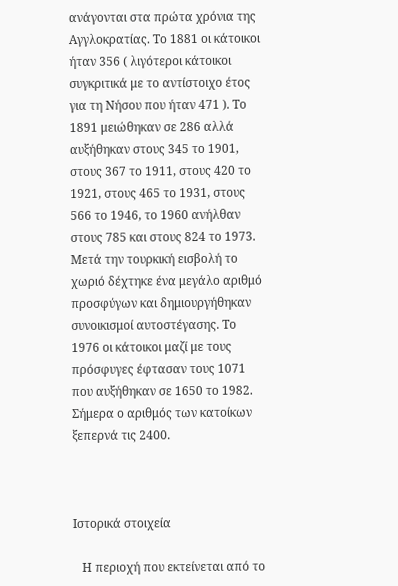ανάγονται στα πρώτα χρόνια της Αγγλοκρατίας. Το 1881 οι κάτοικοι ήταν 356 ( λιγότεροι κάτοικοι συγκριτικά με το αντίστοιχο έτος για τη Νήσου που ήταν 471 ). Το 1891 μειώθηκαν σε 286 αλλά αυξήθηκαν στους 345 το 1901, στους 367 το 1911, στους 420 το 1921, στους 465 το 1931, στους 566 το 1946, το 1960 ανήλθαν στους 785 και στους 824 το 1973. Μετά την τουρκική εισβολή το χωριό δέχτηκε ένα μεγάλο αριθμό προσφύγων και δημιουργήθηκαν συνοικισμοί αυτοστέγασης. Το 1976 οι κάτοικοι μαζί με τους πρόσφυγες έφτασαν τους 1071 που αυξήθηκαν σε 1650 το 1982. Σήμερα ο αριθμός των κατοίκων ξεπερνά τις 2400.



Ιστορικά στοιχεία

   Η περιοχή που εκτείνεται από το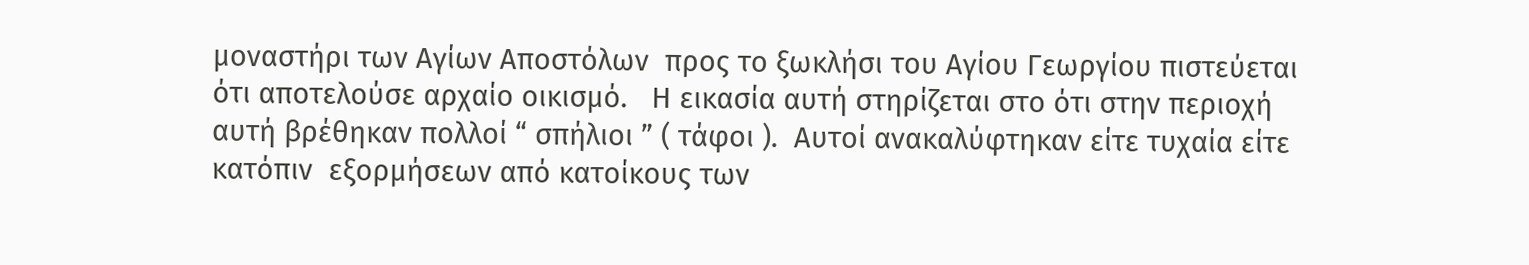μοναστήρι των Αγίων Αποστόλων  προς το ξωκλήσι του Αγίου Γεωργίου πιστεύεται ότι αποτελούσε αρχαίο οικισμό.   Η εικασία αυτή στηρίζεται στο ότι στην περιοχή αυτή βρέθηκαν πολλοί “ σπήλιοι ” ( τάφοι ).  Αυτοί ανακαλύφτηκαν είτε τυχαία είτε κατόπιν  εξορμήσεων από κατοίκους των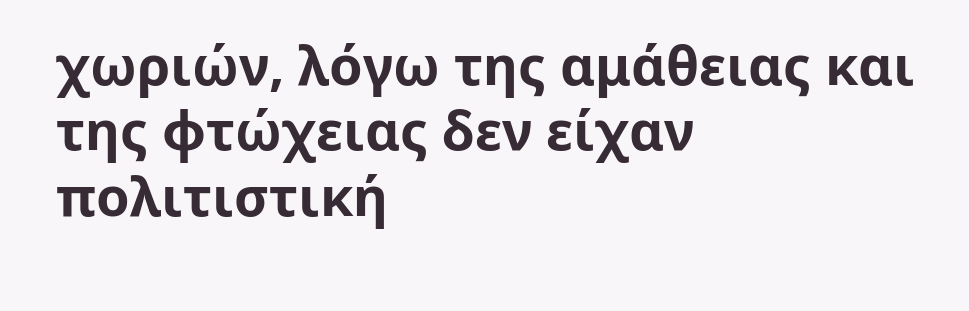χωριών, λόγω της αμάθειας και της φτώχειας δεν είχαν πολιτιστική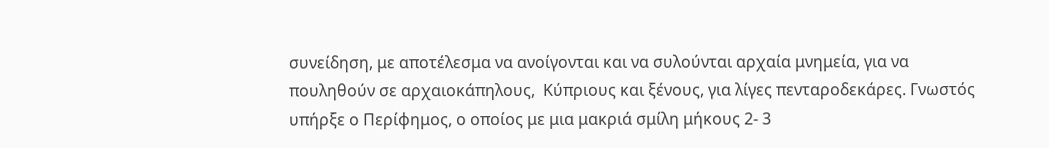συνείδηση, με αποτέλεσμα να ανοίγονται και να συλούνται αρχαία μνημεία, για να πουληθούν σε αρχαιοκάπηλους,  Κύπριους και ξένους, για λίγες πενταροδεκάρες. Γνωστός υπήρξε ο Περίφημος, ο οποίος με μια μακριά σμίλη μήκους 2- 3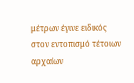μέτρων έγινε ειδικός στον εντοπισμό τέτοιων αρχαίων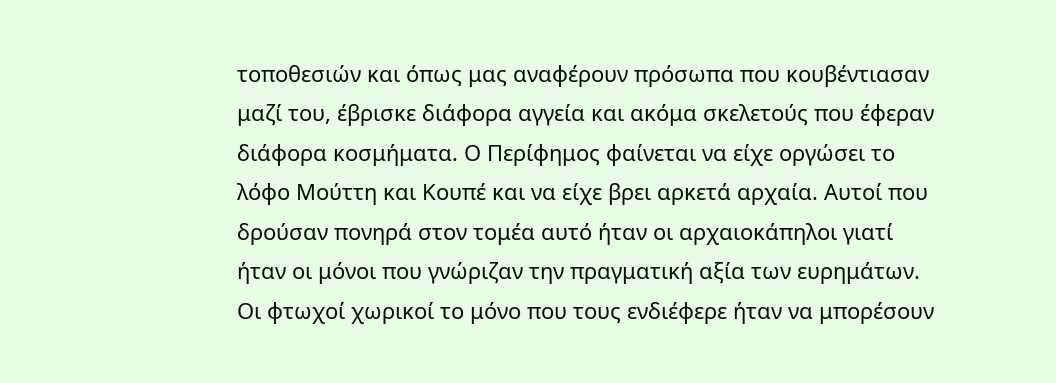τοποθεσιών και όπως μας αναφέρουν πρόσωπα που κουβέντιασαν μαζί του, έβρισκε διάφορα αγγεία και ακόμα σκελετούς που έφεραν διάφορα κοσμήματα. Ο Περίφημος φαίνεται να είχε οργώσει το λόφο Μούττη και Κουπέ και να είχε βρει αρκετά αρχαία. Αυτοί που δρούσαν πονηρά στον τομέα αυτό ήταν οι αρχαιοκάπηλοι γιατί ήταν οι μόνοι που γνώριζαν την πραγματική αξία των ευρημάτων. Οι φτωχοί χωρικοί το μόνο που τους ενδιέφερε ήταν να μπορέσουν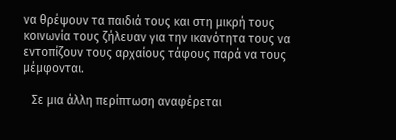να θρέψουν τα παιδιά τους και στη μικρή τους κοινωνία τους ζήλευαν για την ικανότητα τους να εντοπίζουν τους αρχαίους τάφους παρά να τους μέμφονται.

   Σε μια άλλη περίπτωση αναφέρεται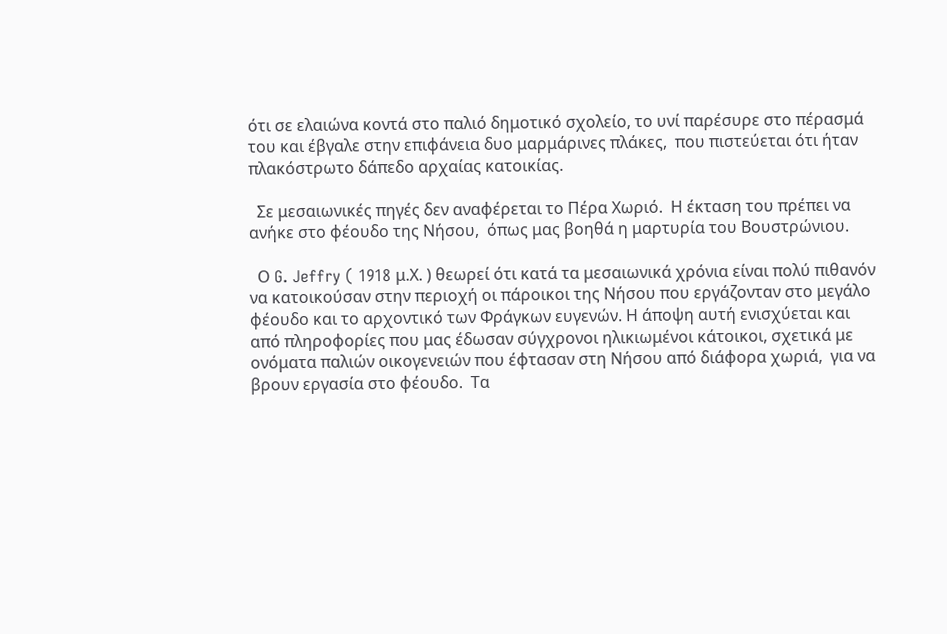ότι σε ελαιώνα κοντά στο παλιό δημοτικό σχολείο, το υνί παρέσυρε στο πέρασμά του και έβγαλε στην επιφάνεια δυο μαρμάρινες πλάκες,  που πιστεύεται ότι ήταν πλακόστρωτο δάπεδο αρχαίας κατοικίας.

  Σε μεσαιωνικές πηγές δεν αναφέρεται το Πέρα Χωριό.  Η έκταση του πρέπει να ανήκε στο φέουδο της Νήσου,  όπως μας βοηθά η μαρτυρία του Βουστρώνιου.

  Ο G. Jeffry ( 1918 μ.Χ. ) θεωρεί ότι κατά τα μεσαιωνικά χρόνια είναι πολύ πιθανόν να κατοικούσαν στην περιοχή οι πάροικοι της Νήσου που εργάζονταν στο μεγάλο φέουδο και το αρχοντικό των Φράγκων ευγενών. Η άποψη αυτή ενισχύεται και από πληροφορίες που μας έδωσαν σύγχρονοι ηλικιωμένοι κάτοικοι, σχετικά με ονόματα παλιών οικογενειών που έφτασαν στη Νήσου από διάφορα χωριά,  για να βρουν εργασία στο φέουδο.  Τα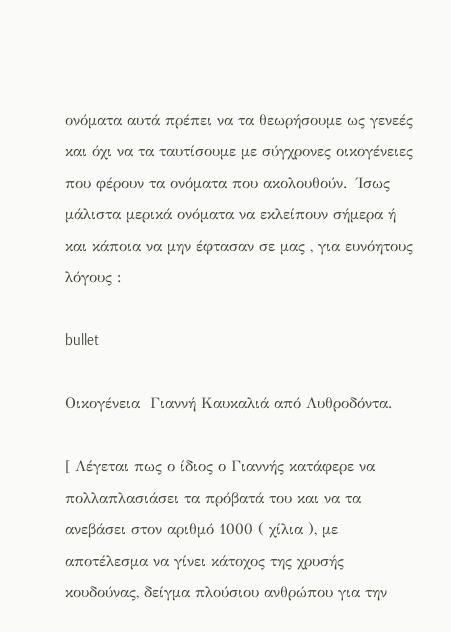ονόματα αυτά πρέπει να τα θεωρήσουμε ως γενεές και όχι να τα ταυτίσουμε με σύγχρονες οικογένειες που φέρουν τα ονόματα που ακολουθούν.  Ίσως μάλιστα μερικά ονόματα να εκλείπουν σήμερα ή και κάποια να μην έφτασαν σε μας , για ευνόητους λόγους :

bullet

Οικογένεια  Γιαννή Καυκαλιά από Λυθροδόντα.

[ Λέγεται πως ο ίδιος ο Γιαννής κατάφερε να πολλαπλασιάσει τα πρόβατά του και να τα ανεβάσει στον αριθμό 1000 ( χίλια ), με αποτέλεσμα να γίνει κάτοχος της χρυσής κουδούνας, δείγμα πλούσιου ανθρώπου για την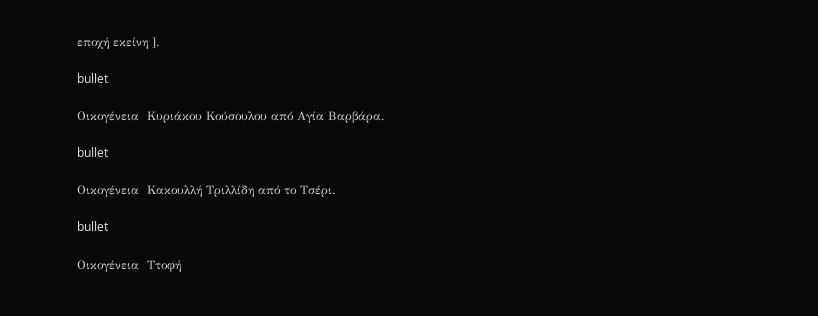εποχή εκείνη ].

bullet

Οικογένεια  Κυριάκου Κούσουλου από Αγία Βαρβάρα.

bullet

Οικογένεια  Κακουλλή Τριλλίδη από το Τσέρι.

bullet

Οικογένεια  Ττοφή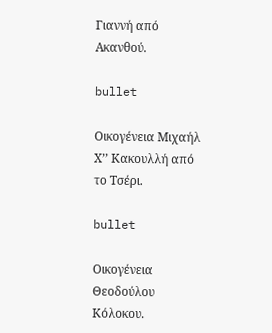Γιαννή από Ακανθού.

bullet

Οικογένεια Μιχαήλ Χ’’ Κακουλλή από το Τσέρι.

bullet

Οικογένεια Θεοδούλου Κόλοκου.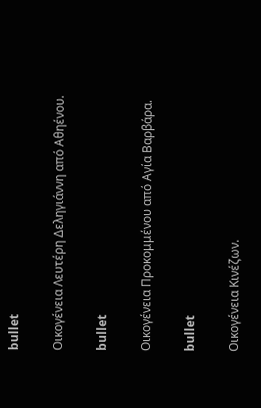bullet

Οικογένεια Λευτέρη Δεληγιάννη από Αθηένου.

bullet

Οικογένεια Προκομμένου από Αγία Βαρβάρα.

bullet

Οικογένεια Κινέζων.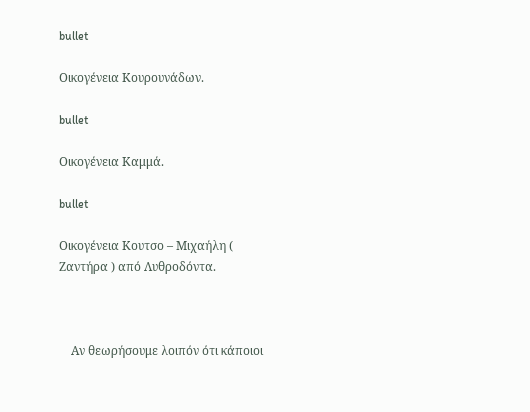bullet

Οικογένεια Κουρουνάδων.

bullet

Οικογένεια Καμμά.

bullet

Οικογένεια Κουτσο – Μιχαήλη ( Ζαντήρα ) από Λυθροδόντα.



    Αν θεωρήσουμε λοιπόν ότι κάποιοι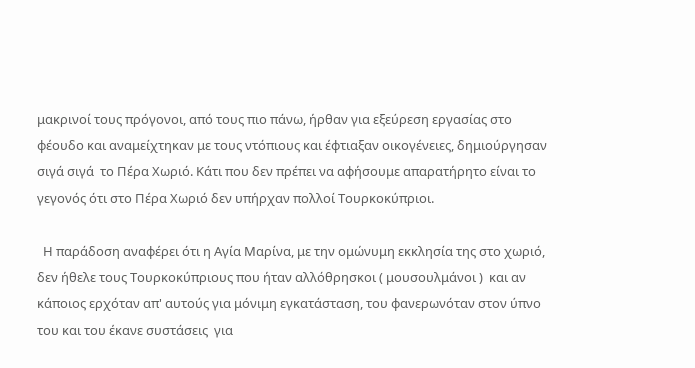μακρινοί τους πρόγονοι, από τους πιο πάνω, ήρθαν για εξεύρεση εργασίας στο φέουδο και αναμείχτηκαν με τους ντόπιους και έφτιαξαν οικογένειες, δημιούργησαν σιγά σιγά  το Πέρα Χωριό. Κάτι που δεν πρέπει να αφήσουμε απαρατήρητο είναι το γεγονός ότι στο Πέρα Χωριό δεν υπήρχαν πολλοί Τουρκοκύπριοι.

  Η παράδοση αναφέρει ότι η Αγία Μαρίνα, με την ομώνυμη εκκλησία της στο χωριό, δεν ήθελε τους Τουρκοκύπριους που ήταν αλλόθρησκοι ( μουσουλμάνοι )  και αν  κάποιος ερχόταν απ' αυτούς για μόνιμη εγκατάσταση, του φανερωνόταν στον ύπνο του και του έκανε συστάσεις  για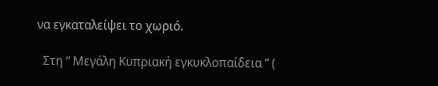να εγκαταλείψει το χωριό.

  Στη “ Μεγάλη Κυπριακή εγκυκλοπαίδεια ” (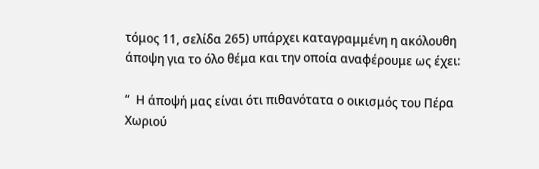τόμος 11, σελίδα 265) υπάρχει καταγραμμένη η ακόλουθη άποψη για το όλο θέμα και την οποία αναφέρουμε ως έχει:

“  Η άποψή μας είναι ότι πιθανότατα ο οικισμός του Πέρα  Χωριού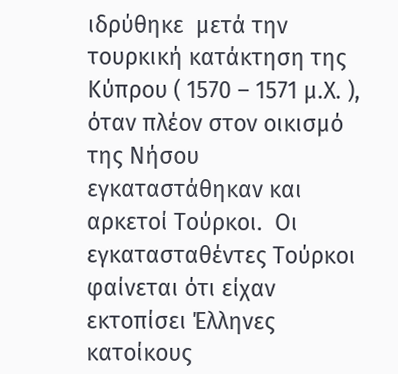ιδρύθηκε  μετά την τουρκική κατάκτηση της Κύπρου ( 1570 – 1571 μ.Χ. ), όταν πλέον στον οικισμό της Νήσου εγκαταστάθηκαν και αρκετοί Τούρκοι.  Οι εγκατασταθέντες Τούρκοι φαίνεται ότι είχαν εκτοπίσει Έλληνες κατοίκους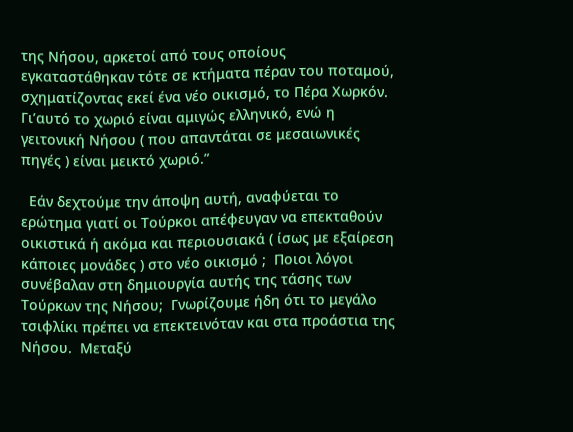της Νήσου, αρκετοί από τους οποίους εγκαταστάθηκαν τότε σε κτήματα πέραν του ποταμού, σχηματίζοντας εκεί ένα νέο οικισμό, το Πέρα Χωρκόν.  Γι’αυτό το χωριό είναι αμιγώς ελληνικό, ενώ η γειτονική Νήσου ( που απαντάται σε μεσαιωνικές πηγές ) είναι μεικτό χωριό.”

  Εάν δεχτούμε την άποψη αυτή, αναφύεται το ερώτημα γιατί οι Τούρκοι απέφευγαν να επεκταθούν οικιστικά ή ακόμα και περιουσιακά ( ίσως με εξαίρεση κάποιες μονάδες ) στο νέο οικισμό ;  Ποιοι λόγοι συνέβαλαν στη δημιουργία αυτής της τάσης των Τούρκων της Νήσου;  Γνωρίζουμε ήδη ότι το μεγάλο τσιφλίκι πρέπει να επεκτεινόταν και στα προάστια της Νήσου.  Μεταξύ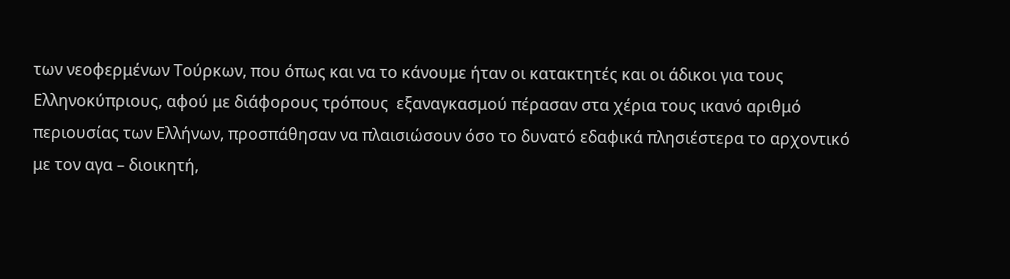των νεοφερμένων Τούρκων, που όπως και να το κάνουμε ήταν οι κατακτητές και οι άδικοι για τους Ελληνοκύπριους, αφού με διάφορους τρόπους  εξαναγκασμού πέρασαν στα χέρια τους ικανό αριθμό περιουσίας των Ελλήνων, προσπάθησαν να πλαισιώσουν όσο το δυνατό εδαφικά πλησιέστερα το αρχοντικό με τον αγα – διοικητή,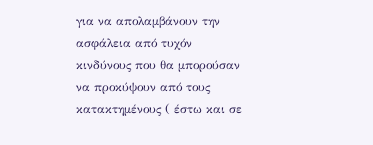για να απολαμβάνουν την ασφάλεια από τυχόν κινδύνους που θα μπορούσαν να προκύψουν από τους κατακτημένους ( έστω και σε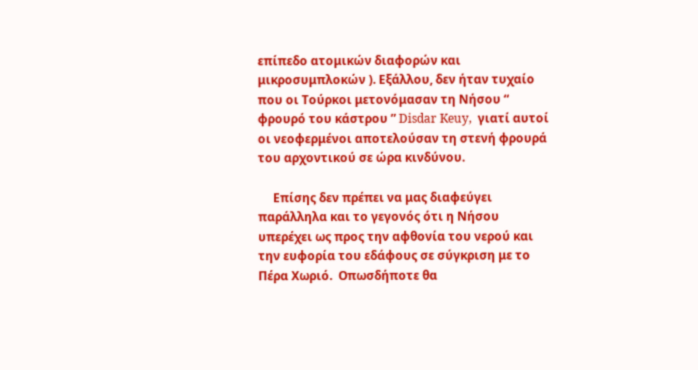επίπεδο ατομικών διαφορών και μικροσυμπλοκών ). Εξάλλου, δεν ήταν τυχαίο που οι Τούρκοι μετονόμασαν τη Νήσου “ φρουρό του κάστρου ” Disdar Keuy,  γιατί αυτοί οι νεοφερμένοι αποτελούσαν τη στενή φρουρά του αρχοντικού σε ώρα κινδύνου.

     Επίσης δεν πρέπει να μας διαφεύγει παράλληλα και το γεγονός ότι η Νήσου υπερέχει ως προς την αφθονία του νερού και την ευφορία του εδάφους σε σύγκριση με το Πέρα Χωριό.  Οπωσδήποτε θα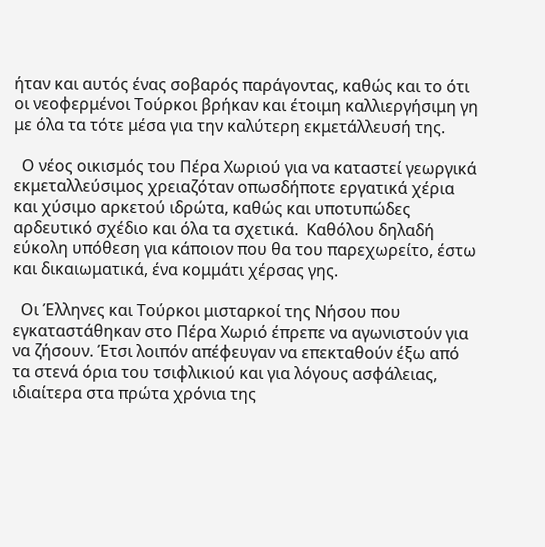ήταν και αυτός ένας σοβαρός παράγοντας, καθώς και το ότι οι νεοφερμένοι Τούρκοι βρήκαν και έτοιμη καλλιεργήσιμη γη με όλα τα τότε μέσα για την καλύτερη εκμετάλλευσή της.

  Ο νέος οικισμός του Πέρα Χωριού για να καταστεί γεωργικά εκμεταλλεύσιμος χρειαζόταν οπωσδήποτε εργατικά χέρια και χύσιμο αρκετού ιδρώτα, καθώς και υποτυπώδες αρδευτικό σχέδιο και όλα τα σχετικά.  Καθόλου δηλαδή εύκολη υπόθεση για κάποιον που θα του παρεχωρείτο, έστω και δικαιωματικά, ένα κομμάτι χέρσας γης.

  Οι Έλληνες και Τούρκοι μισταρκοί της Νήσου που εγκαταστάθηκαν στο Πέρα Χωριό έπρεπε να αγωνιστούν για να ζήσουν. Έτσι λοιπόν απέφευγαν να επεκταθούν έξω από τα στενά όρια του τσιφλικιού και για λόγους ασφάλειας, ιδιαίτερα στα πρώτα χρόνια της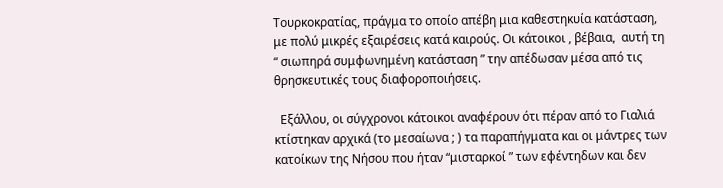Τουρκοκρατίας, πράγμα το οποίο απέβη μια καθεστηκυία κατάσταση,  με πολύ μικρές εξαιρέσεις κατά καιρούς. Οι κάτοικοι , βέβαια,  αυτή τη “ σιωπηρά συμφωνημένη κατάσταση ” την απέδωσαν μέσα από τις θρησκευτικές τους διαφοροποιήσεις.

  Εξάλλου, οι σύγχρονοι κάτοικοι αναφέρουν ότι πέραν από το Γιαλιά κτίστηκαν αρχικά (το μεσαίωνα ; ) τα παραπήγματα και οι μάντρες των κατοίκων της Νήσου που ήταν “μισταρκοί ” των εφέντηδων και δεν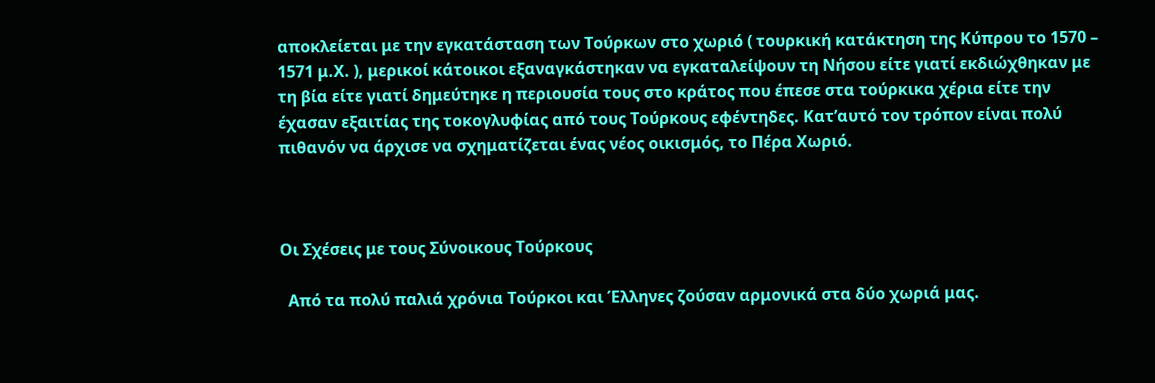αποκλείεται με την εγκατάσταση των Τούρκων στο χωριό ( τουρκική κατάκτηση της Κύπρου το 1570 – 1571 μ.Χ. ), μερικοί κάτοικοι εξαναγκάστηκαν να εγκαταλείψουν τη Νήσου είτε γιατί εκδιώχθηκαν με τη βία είτε γιατί δημεύτηκε η περιουσία τους στο κράτος που έπεσε στα τούρκικα χέρια είτε την έχασαν εξαιτίας της τοκογλυφίας από τους Τούρκους εφέντηδες. Κατ’αυτό τον τρόπον είναι πολύ πιθανόν να άρχισε να σχηματίζεται ένας νέος οικισμός, το Πέρα Χωριό.



Οι Σχέσεις με τους Σύνοικους Τούρκους

  Από τα πολύ παλιά χρόνια Τούρκοι και Έλληνες ζούσαν αρμονικά στα δύο χωριά μας.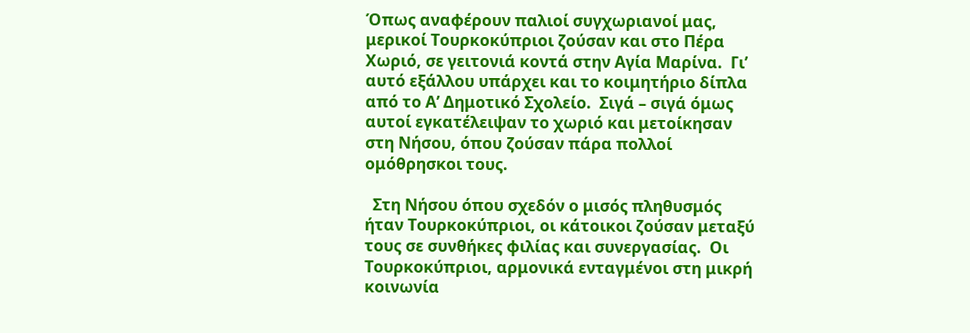Όπως αναφέρουν παλιοί συγχωριανοί μας, μερικοί Τουρκοκύπριοι ζούσαν και στο Πέρα Χωριό, σε γειτονιά κοντά στην Αγία Μαρίνα.  Γι’ αυτό εξάλλου υπάρχει και το κοιμητήριο δίπλα από το Α’ Δημοτικό Σχολείο.  Σιγά – σιγά όμως αυτοί εγκατέλειψαν το χωριό και μετοίκησαν στη Νήσου, όπου ζούσαν πάρα πολλοί ομόθρησκοι τους.

  Στη Νήσου όπου σχεδόν ο μισός πληθυσμός ήταν Τουρκοκύπριοι, οι κάτοικοι ζούσαν μεταξύ τους σε συνθήκες φιλίας και συνεργασίας.  Οι Τουρκοκύπριοι, αρμονικά ενταγμένοι στη μικρή κοινωνία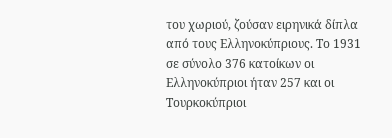του χωριού, ζούσαν ειρηνικά δίπλα από τους Ελληνοκύπριους. Το 1931 σε σύνολο 376 κατοίκων οι Ελληνοκύπριοι ήταν 257 και οι Τουρκοκύπριοι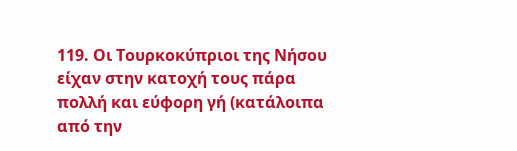119. Οι Τουρκοκύπριοι της Νήσου είχαν στην κατοχή τους πάρα πολλή και εύφορη γή (κατάλοιπα από την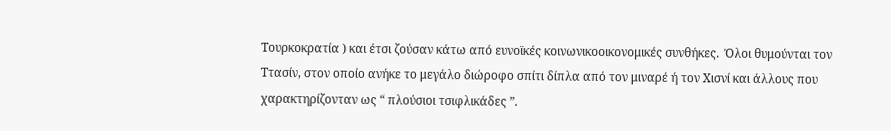Τουρκοκρατία ) και έτσι ζούσαν κάτω από ευνοϊκές κοινωνικοοικονομικές συνθήκες.  Όλοι θυμούνται τον Ττασίν, στον οποίο ανήκε το μεγάλο διώροφο σπίτι δίπλα από τον μιναρέ ή τον Χισνί και άλλους που χαρακτηρίζονταν ως “ πλούσιοι τσιφλικάδες ”.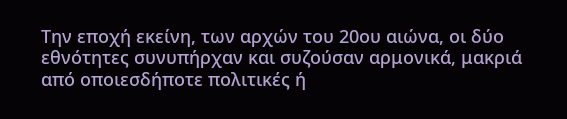Την εποχή εκείνη, των αρχών του 20ου αιώνα, οι δύο εθνότητες συνυπήρχαν και συζούσαν αρμονικά, μακριά από οποιεσδήποτε πολιτικές ή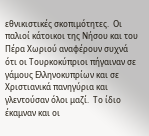εθνικιστικές σκοπιμότητες.  Οι παλιοί κάτοικοι της Νήσου και του Πέρα Χωριού αναφέρουν συχνά ότι οι Τουρκοκύπριοι πήγαιναν σε γάμους Ελληνοκυπρίων και σε Χριστιανικά πανηγύρια και γλεντούσαν όλοι μαζί.  Το ίδιο έκαμναν και οι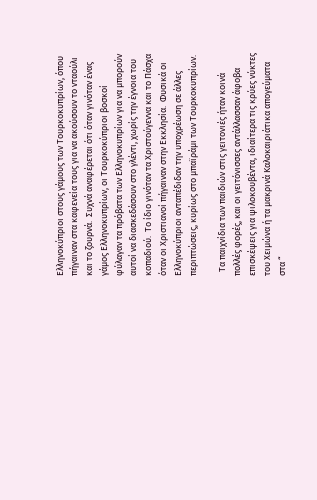Ελληνοκύπριοι στους γάμους των Τουρκοκυπρίων, όπου πήγαιναν στα καφενεία τους για να ακούσουν το νταούλι και το ζουρνά.  Συχνά αναφέρεται ότι όταν γινόταν ένας γάμος Ελληνοκυπρίων, οι Τουρκοκύπριοι βοσκοί φύλαγαν τα πρόβατα των Ελληνοκυπρίων για να μπορούν αυτοί να διασκεδάσουν στο γλέντι, χωρίς την έγνοια του κοπαδιού.  Το ίδιο γινόταν τα Χριστούγεννα και το Πάσχα όταν οι Χριστιανοί πήγαιναν στην Εκκλησία.  Φυσικά οι Ελληνοκύπριοι ανταπέδιδαν την υποχρέωση σε άλλες περιπτώσεις, κυρίως στο μπαϊράμι των Τουρκοκυπρίων.

  Τα παιχνίδια των παιδιών στις γειτονιές ήταν κοινά πολλές φορές, και οι γειτόνισσες αντάλλασσαν άφοβα επισκέψεις για ψιλοκουβέντα, ιδιαίτερα τις κρύες νύκτες του Χειμώνα ή τα μακρινά Καλοκαιριάτικα απογεύματα στα “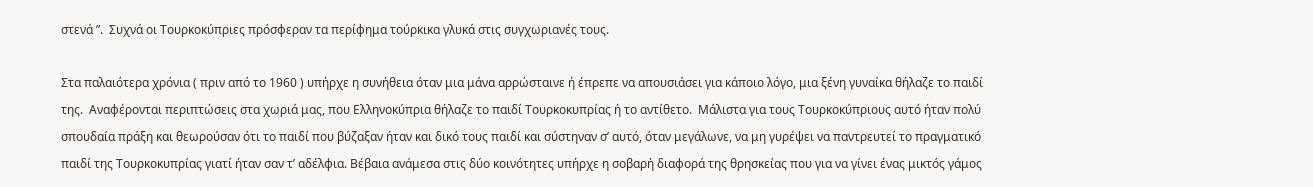στενά ”.  Συχνά οι Τουρκοκύπριες πρόσφεραν τα περίφημα τούρκικα γλυκά στις συγχωριανές τους.

Στα παλαιότερα χρόνια ( πριν από το 1960 ) υπήρχε η συνήθεια όταν μια μάνα αρρώσταινε ή έπρεπε να απουσιάσει για κάποιο λόγο, μια ξένη γυναίκα θήλαζε το παιδί της.  Αναφέρονται περιπτώσεις στα χωριά μας, που Ελληνοκύπρια θήλαζε το παιδί Τουρκοκυπρίας ή το αντίθετο.  Μάλιστα για τους Τουρκοκύπριους αυτό ήταν πολύ σπουδαία πράξη και θεωρούσαν ότι το παιδί που βύζαξαν ήταν και δικό τους παιδί και σύστηναν σ’ αυτό, όταν μεγάλωνε, να μη γυρέψει να παντρευτεί το πραγματικό παιδί της Τουρκοκυπρίας γιατί ήταν σαν τ’ αδέλφια. Βέβαια ανάμεσα στις δύο κοινότητες υπήρχε η σοβαρή διαφορά της θρησκείας που για να γίνει ένας μικτός γάμος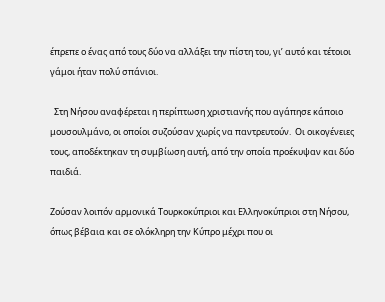έπρεπε ο ένας από τους δύο να αλλάξει την πίστη του, γι’ αυτό και τέτοιοι γάμοι ήταν πολύ σπάνιοι.

  Στη Νήσου αναφέρεται η περίπτωση χριστιανής που αγάπησε κάποιο μουσουλμάνο, οι οποίοι συζούσαν χωρίς να παντρευτούν.  Οι οικογένειες τους, αποδέκτηκαν τη συμβίωση αυτή, από την οποία προέκυψαν και δύο παιδιά.

Ζούσαν λοιπόν αρμονικά Τουρκοκύπριοι και Ελληνοκύπριοι στη Νήσου, όπως βέβαια και σε ολόκληρη την Κύπρο μέχρι που οι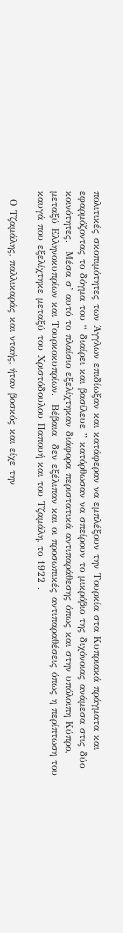πολιτικές σκοπιμότητες των Άγγλων επιδίωξαν και κατάφεραν να εμπλέξουν την Τουρκία στα Κυπριακά πράγματα και εφαρμόζοντας το δόγμα του “ διαίρει και βασίλευε ” κατόρθωσαν να σπείρουν το μικρόβιο της διχόνοιας ανάμεσα στις δύο κοινότητες.  Μέσα σ’ αυτό το πλαίσιο εξελίχτηκαν διάφορα περιστατικά αντιπαράθεσης όπως και στην υπόλοιπη Κύπρο, μεταξύ Ελληνοκυπρίων και Τουρκοκυπρίων.  Βέβαια  δεν εξέλιπαν και οι προσωπικές αντιπαραθέσεις όπως η περίπτωση του καυγά που εξελίχτηκε μεταξύ του Χριστόδουλου Παπουή και του Τζαμάλη, το 1922 .

  Ο Τζαμάλης, παλλικαράς και νταής, ήταν βοσκός και είχε την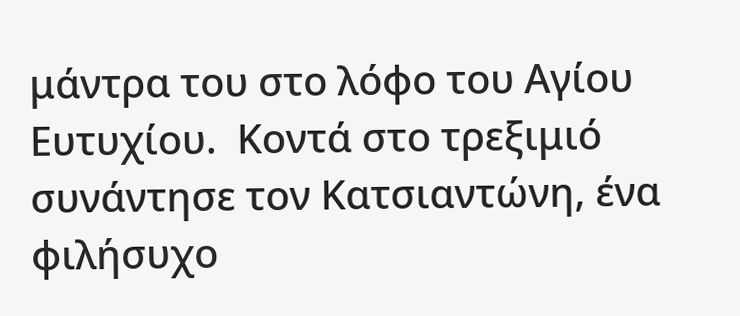μάντρα του στο λόφο του Αγίου Ευτυχίου.  Κοντά στο τρεξιμιό συνάντησε τον Κατσιαντώνη, ένα φιλήσυχο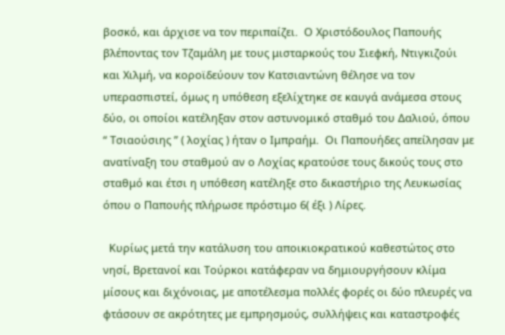βοσκό, και άρχισε να τον περιπαίζει.  Ο Χριστόδουλος Παπουής βλέποντας τον Τζαμάλη με τους μισταρκούς του Σιεφκή, Ντιγκιζούι και Χιλμή, να κοροϊδεύουν τον Κατσιαντώνη θέλησε να τον υπερασπιστεί, όμως η υπόθεση εξελίχτηκε σε καυγά ανάμεσα στους δύο, οι οποίοι κατέληξαν στον αστυνομικό σταθμό του Δαλιού, όπου “ Τσιαούσιης ” ( λοχίας ) ήταν ο Ιμπραήμ.  Οι Παπουήδες απείλησαν με ανατίναξη του σταθμού αν ο Λοχίας κρατούσε τους δικούς τους στο σταθμό και έτσι η υπόθεση κατέληξε στο δικαστήριο της Λευκωσίας όπου ο Παπουής πλήρωσε πρόστιμο 6( έξι ) Λίρες.

  Κυρίως μετά την κατάλυση του αποικιοκρατικού καθεστώτος στο νησί, Βρετανοί και Τούρκοι κατάφεραν να δημιουργήσουν κλίμα μίσους και διχόνοιας, με αποτέλεσμα πολλές φορές οι δύο πλευρές να φτάσουν σε ακρότητες με εμπρησμούς, συλλήψεις και καταστροφές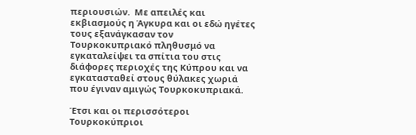περιουσιών.  Με απειλές και εκβιασμούς η Άγκυρα και οι εδώ ηγέτες τους εξανάγκασαν τον Τουρκοκυπριακό πληθυσμό να εγκαταλείψει τα σπίτια του στις διάφορες περιοχές της Κύπρου και να εγκατασταθεί στους θύλακες χωριά που έγιναν αμιγώς Τουρκοκυπριακά.

Έτσι και οι περισσότεροι Τουρκοκύπριοι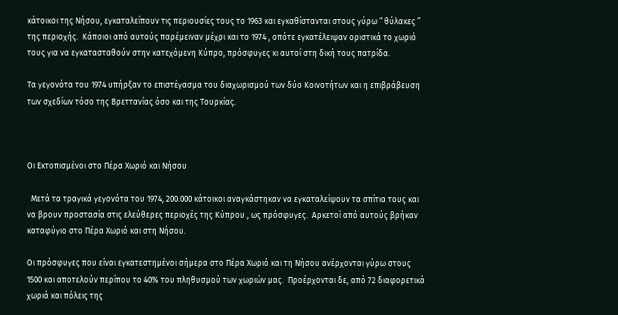κάτοικοι της Νήσου, εγκαταλείπουν τις περιουσίες τους το 1963 και εγκαθίστανται στους γύρω “ θύλακες ” της περιοχής.  Κάποιοι από αυτούς παρέμειναν μέχρι και το 1974 , οπότε εγκατέλειψαν οριστικά το χωριό τους για να εγκατασταθούν στην κατεχόμενη Κύπρο, πρόσφυγες κι αυτοί στη δική τους πατρίδα.

Τα γεγονότα του 1974 υπήρξαν το επιστέγασμα του διαχωρισμού των δύο Κοινοτήτων και η επιβράβευση των σχεδίων τόσο της Βρεττανίας όσο και της Τουρκίας.



Οι Εκτοπισμένοι στο Πέρα Χωριό και Νήσου

  Μετά τα τραγικά γεγονότα του 1974, 200.000 κάτοικοι αναγκάστηκαν να εγκαταλείψουν τα σπίτια τους και να βρουν προστασία στις ελεύθερες περιοχές της Κύπρου , ως πρόσφυγες.  Αρκετοί από αυτούς βρήκαν καταφύγιο στο Πέρα Χωριό και στη Νήσου.

Οι πρόσφυγες που είναι εγκατεστημένοι σήμερα στο Πέρα Χωριό και τη Νήσου ανέρχονται γύρω στους 1500 και αποτελούν περίπου το 40% του πληθυσμού των χωριών μας.  Προέρχονται δε, από 72 διαφορετικά χωριά και πόλεις της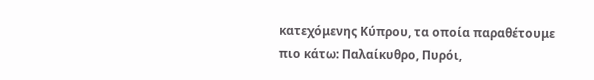κατεχόμενης Κύπρου, τα οποία παραθέτουμε πιο κάτω: Παλαίκυθρο, Πυρόι,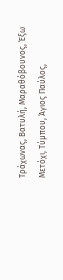Τράχωνας, Βατυλή, Μαραθόβουνος, Έξω Μετόχι, Τύμπου, Άγιος Παύλος,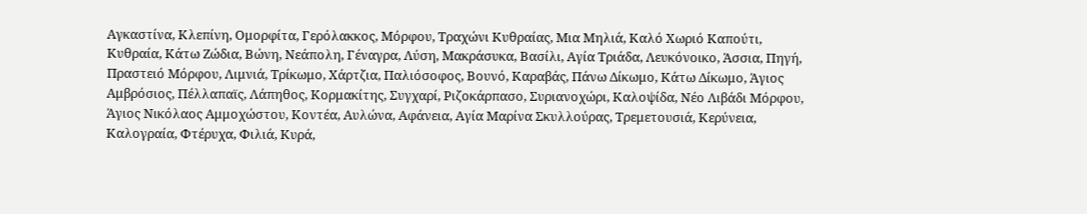Αγκαστίνα, Κλεπίνη, Ομορφίτα, Γερόλακκος, Μόρφου, Τραχώνι Κυθραίας, Μια Μηλιά, Καλό Χωριό Καπούτι, Κυθραία, Κάτω Ζώδια, Βώνη, Νεάπολη, Γέναγρα, Λύση, Μακράσυκα, Βασίλι, Αγία Τριάδα, Λευκόνοικο, Άσσια, Πηγή, Πραστειό Μόρφου, Λιμνιά, Τρίκωμο, Χάρτζια, Παλιόσοφος, Βουνό, Καραβάς, Πάνω Δίκωμο, Κάτω Δίκωμο, Άγιος Αμβρόσιος, Πέλλαπαϊς, Λάπηθος, Κορμακίτης, Συγχαρί, Ριζοκάρπασο, Συριανοχώρι, Καλοψίδα, Νέο Λιβάδι Μόρφου, Άγιος Νικόλαος Αμμοχώστου, Κοντέα, Αυλώνα, Αφάνεια, Αγία Μαρίνα Σκυλλούρας, Τρεμετουσιά, Κερύνεια, Καλογραία, Φτέρυχα, Φιλιά, Κυρά,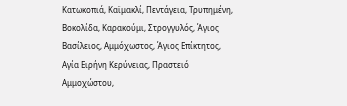Κατωκοπιά, Καϊμακλί, Πεντάγεια, Τρυπημένη, Βοκολίδα, Καρακούμι, Στρογγυλός, Άγιος Βασίλειος, Αμμόχωστος, Άγιος Επίκτητος, Αγία Ειρήνη Κερύνειας, Πραστειό Αμμοχώστου,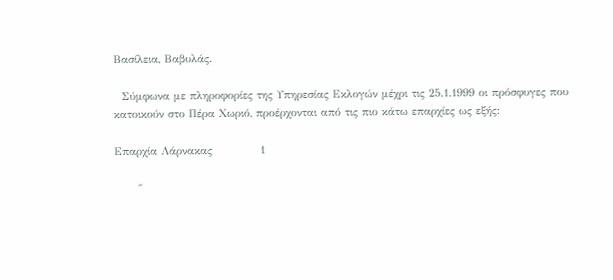Βασίλεια, Βαβυλάς.

  Σύμφωνα με πληροφορίες της Υπηρεσίας Εκλογών μέχρι τις 25.1.1999 οι πρόσφυγες που κατοικούν στο Πέρα Χωριό, προέρχονται από τις πιο κάτω επαρχίες ως εξής:

Επαρχία Λάρνακας            1

      ″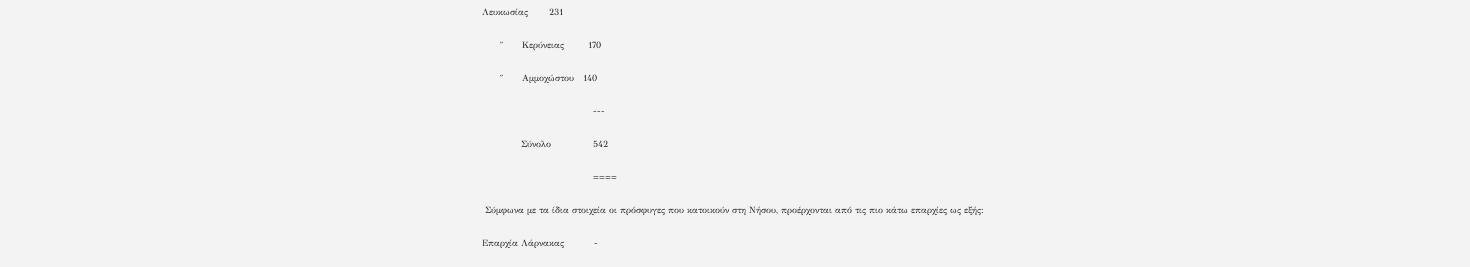Λευκωσίας       231

      ″      Κερύνειας        170

      ″      Αμμοχώστου   140

                                     ---

             Σύνολο              542

                                     ====

 Σύμφωνα με τα ίδια στοιχεία οι πρόσφυγες που κατοικούν στη Νήσου, προέρχονται από τις πιο κάτω επαρχίες ως εξής:

Επαρχία Λάρνακας          -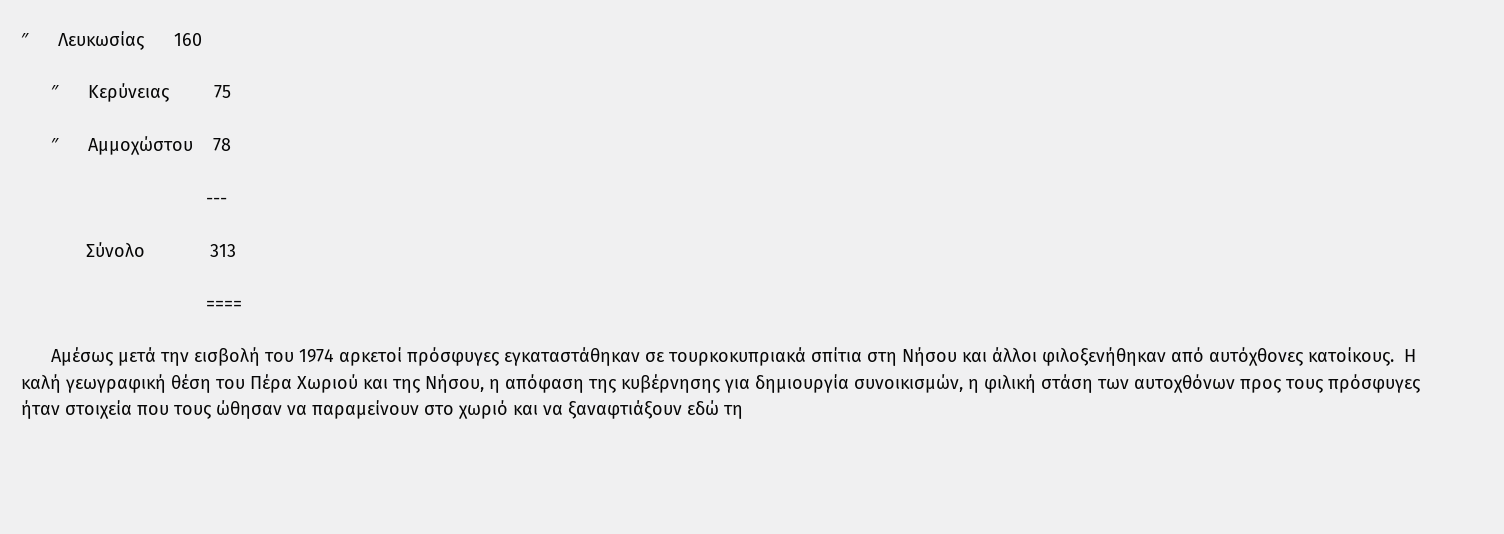″      Λευκωσίας      160

      ″      Κερύνειας         75

      ″      Αμμοχώστου    78

                                     ---

             Σύνολο             313

                                     ====

      Αμέσως μετά την εισβολή του 1974 αρκετοί πρόσφυγες εγκαταστάθηκαν σε τουρκοκυπριακά σπίτια στη Νήσου και άλλοι φιλοξενήθηκαν από αυτόχθονες κατοίκους.  Η καλή γεωγραφική θέση του Πέρα Χωριού και της Νήσου, η απόφαση της κυβέρνησης για δημιουργία συνοικισμών, η φιλική στάση των αυτοχθόνων προς τους πρόσφυγες ήταν στοιχεία που τους ώθησαν να παραμείνουν στο χωριό και να ξαναφτιάξουν εδώ τη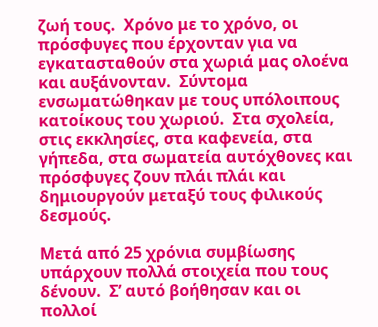ζωή τους.  Χρόνο με το χρόνο, οι πρόσφυγες που έρχονταν για να εγκατασταθούν στα χωριά μας ολοένα και αυξάνονταν.  Σύντομα ενσωματώθηκαν με τους υπόλοιπους κατοίκους του χωριού.  Στα σχολεία, στις εκκλησίες, στα καφενεία, στα γήπεδα, στα σωματεία αυτόχθονες και πρόσφυγες ζουν πλάι πλάι και δημιουργούν μεταξύ τους φιλικούς δεσμούς.

Μετά από 25 χρόνια συμβίωσης υπάρχουν πολλά στοιχεία που τους δένουν.  Σ’ αυτό βοήθησαν και οι πολλοί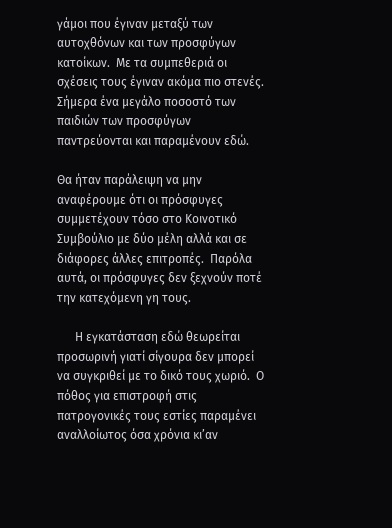γάμοι που έγιναν μεταξύ των αυτοχθόνων και των προσφύγων κατοίκων.  Με τα συμπεθεριά οι σχέσεις τους έγιναν ακόμα πιο στενές.  Σήμερα ένα μεγάλο ποσοστό των παιδιών των προσφύγων παντρεύονται και παραμένουν εδώ.

Θα ήταν παράλειψη να μην αναφέρουμε ότι οι πρόσφυγες συμμετέχουν τόσο στο Κοινοτικό Συμβούλιο με δύο μέλη αλλά και σε διάφορες άλλες επιτροπές.  Παρόλα αυτά, οι πρόσφυγες δεν ξεχνούν ποτέ την κατεχόμενη γη τους.

      Η εγκατάσταση εδώ θεωρείται προσωρινή γιατί σίγουρα δεν μπορεί να συγκριθεί με το δικό τους χωριό.  Ο πόθος για επιστροφή στις πατρογονικές τους εστίες παραμένει αναλλοίωτος όσα χρόνια κι’αν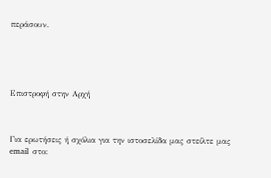περάσουν.





Επιστροφή στην Αρχή



Για ερωτήσεις ή σχόλια για την ιστοσελίδα μας στείλτε μας  email  στο: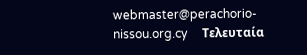webmaster@perachorio-nissou.org.cy     Τελευταία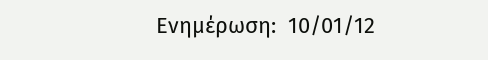Ενημέρωση:  10/01/12